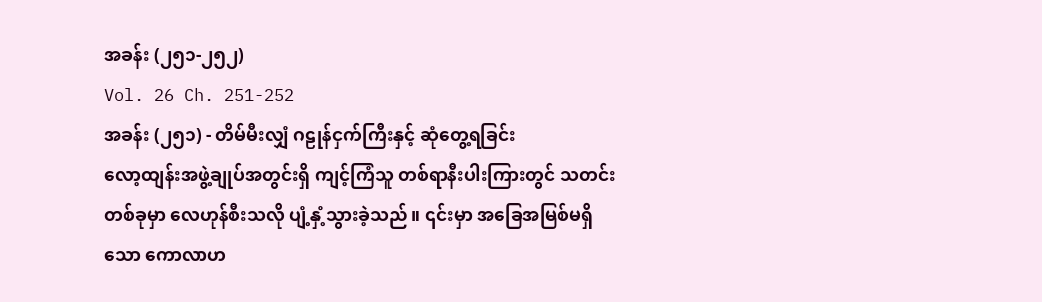အခန်း (၂၅၁-၂၅၂)
Vol. 26 Ch. 251-252
အခန်း (၂၅၁) - တိမ်မီးလျှံ ဂဠုန်ငှက်ကြီးနှင့် ဆုံတွေ့ရခြင်း
လော့ထျန်းအဖွဲ့ချုပ်အတွင်းရှိ ကျင့်ကြံသူ တစ်ရာနီးပါးကြားတွင် သတင်းတစ်ခုမှာ လေဟုန်စီးသလို ပျံ့နှံ့သွားခဲ့သည်။ ၎င်းမှာ အခြေအမြစ်မရှိသော ကောလာဟ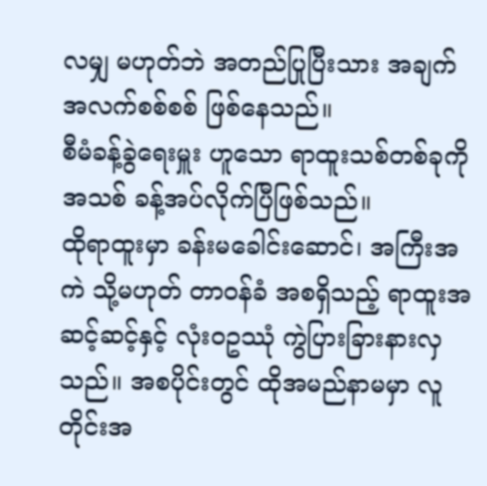လမျှ မဟုတ်ဘဲ အတည်ပြုပြီးသား အချက်အလက်စစ်စစ် ဖြစ်နေသည်။
စီမံခန့်ခွဲရေးမှူး ဟူသော ရာထူးသစ်တစ်ခုကို အသစ် ခန့်အပ်လိုက်ပြီဖြစ်သည်။
ထိုရာထူးမှာ ခန်းမခေါင်းဆောင်၊ အကြီးအကဲ သို့မဟုတ် တာဝန်ခံ အစရှိသည့် ရာထူးအဆင့်ဆင့်နှင့် လုံးဝဥဿုံ ကွဲပြားခြားနားလှသည်။ အစပိုင်းတွင် ထိုအမည်နာမမှာ လူတိုင်းအ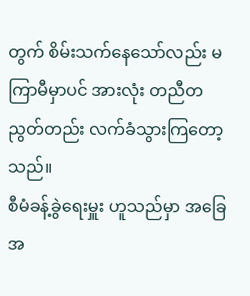တွက် စိမ်းသက်နေသော်လည်း မကြာမီမှာပင် အားလုံး တညီတညွတ်တည်း လက်ခံသွားကြတော့သည်။
စီမံခန့်ခွဲရေးမှူး ဟူသည်မှာ အခြေအ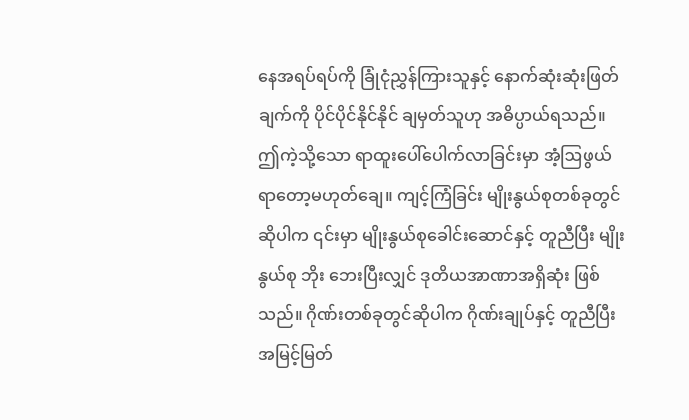နေအရပ်ရပ်ကို ခြုံငုံညွှန်ကြားသူနှင့် နောက်ဆုံးဆုံးဖြတ်ချက်ကို ပိုင်ပိုင်နိုင်နိုင် ချမှတ်သူဟု အဓိပ္ပာယ်ရသည်။ ဤကဲ့သို့သော ရာထူးပေါ်ပေါက်လာခြင်းမှာ အံ့ဩဖွယ်ရာတော့မဟုတ်ချေ။ ကျင့်ကြံခြင်း မျိုးနွယ်စုတစ်ခုတွင်ဆိုပါက ၎င်းမှာ မျိုးနွယ်စုခေါင်းဆောင်နှင့် တူညီပြီး မျိုးနွယ်စု ဘိုး ဘေးပြီးလျှင် ဒုတိယအာဏာအရှိဆုံး ဖြစ်သည်။ ဂိုဏ်းတစ်ခုတွင်ဆိုပါက ဂိုဏ်းချုပ်နှင့် တူညီပြီး အမြင့်မြတ်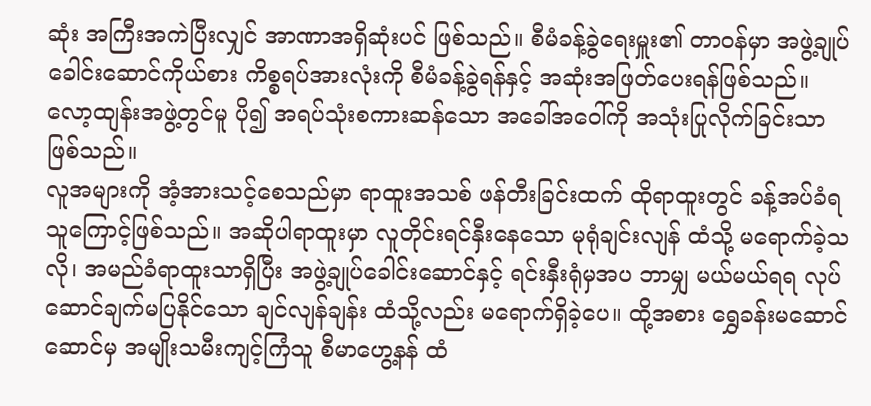ဆုံး အကြီးအကဲပြီးလျှင် အာဏာအရှိဆုံးပင် ဖြစ်သည်။ စီမံခန့်ခွဲရေးမှူး၏ တာဝန်မှာ အဖွဲ့ချုပ်ခေါင်းဆောင်ကိုယ်စား ကိစ္စရပ်အားလုံးကို စီမံခန့်ခွဲရန်နှင့် အဆုံးအဖြတ်ပေးရန်ဖြစ်သည်။ လော့ထျန်းအဖွဲ့တွင်မူ ပို၍ အရပ်သုံးစကားဆန်သော အခေါ်အဝေါ်ကို အသုံးပြုလိုက်ခြင်းသာ ဖြစ်သည်။
လူအများကို အံ့အားသင့်စေသည်မှာ ရာထူးအသစ် ဖန်တီးခြင်းထက် ထိုရာထူးတွင် ခန့်အပ်ခံရသူကြောင့်ဖြစ်သည်။ အဆိုပါရာထူးမှာ လူတိုင်းရင်နှီးနေသော မုရုံချင်းလျန် ထံသို့ မရောက်ခဲ့သလို၊ အမည်ခံရာထူးသာရှိပြီး အဖွဲ့ချုပ်ခေါင်းဆောင်နှင့် ရင်းနှီးရုံမှအပ ဘာမျှ မယ်မယ်ရရ လုပ်ဆောင်ချက်မပြနိုင်သော ချင်လျန်ချန်း ထံသို့လည်း မရောက်ရှိခဲ့ပေ။ ထို့အစား ရွှေခန်းမဆောင်ဆောင်မှ အမျိုးသမီးကျင့်ကြံသူ စီမာဟွေ့နန် ထံ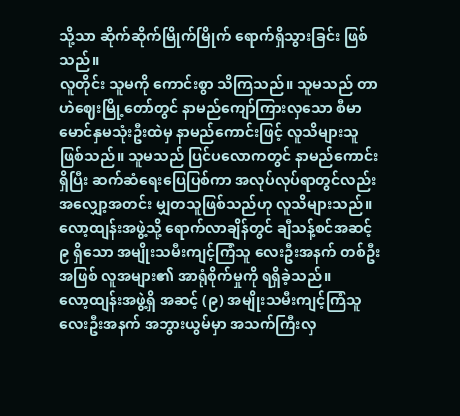သို့သာ ဆိုက်ဆိုက်မြိုက်မြိုက် ရောက်ရှိသွားခြင်း ဖြစ်သည်။
လူတိုင်း သူမကို ကောင်းစွာ သိကြသည်။ သူမသည် တာဟဲဈေးမြို့တော်တွင် နာမည်ကျော်ကြားလှသော စီမာမောင်နှမသုံးဦးထဲမှ နာမည်ကောင်းဖြင့် လူသိများသူ ဖြစ်သည်။ သူမသည် ပြင်ပလောကတွင် နာမည်ကောင်းရှိပြီး ဆက်ဆံရေးပြေပြစ်ကာ အလုပ်လုပ်ရာတွင်လည်း အလျှော့အတင်း မျှတသူဖြစ်သည်ဟု လူသိများသည်။
လော့ထျန်းအဖွဲ့သို့ ရောက်လာချိန်တွင် ချီသန့်စင်အဆင့် ၉ ရှိသော အမျိုးသမီးကျင့်ကြံသူ လေးဦးအနက် တစ်ဦးအဖြစ် လူအများ၏ အာရုံစိုက်မှုကို ရရှိခဲ့သည်။
လော့ထျန်းအဖွဲ့ရှိ အဆင့် (၉) အမျိုးသမီးကျင့်ကြံသူ လေးဦးအနက် အဘွားယွမ်မှာ အသက်ကြီးလှ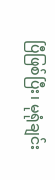ပြီဖြစ်ပြီး၊ မုရုံချင်း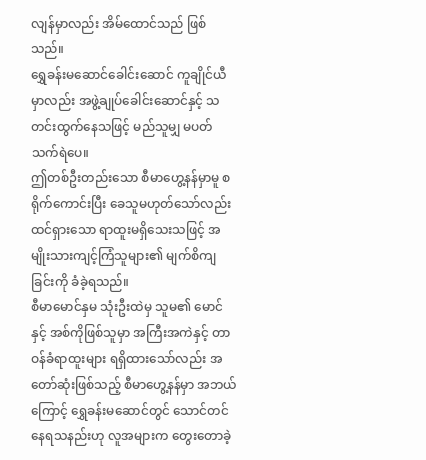လျန်မှာလည်း အိမ်ထောင်သည် ဖြစ်သည်။
ရွှေခန်းမဆောင်ခေါင်းဆောင် ကူချိုင်ယီမှာလည်း အဖွဲ့ချုပ်ခေါင်းဆောင်နှင့် သတင်းထွက်နေသဖြင့် မည်သူမျှ မပတ်သက်ရဲပေ။
ဤတစ်ဦးတည်းသော စီမာဟွေ့နန်မှာမူ စရိုက်ကောင်းပြီး ခေသူမဟုတ်သော်လည်း ထင်ရှားသော ရာထူးမရှိသေးသဖြင့် အမျိုးသားကျင့်ကြံသူများ၏ မျက်စိကျခြင်းကို ခံခဲ့ရသည်။
စီမာမောင်နှမ သုံးဦးထဲမှ သူမ၏ မောင်နှင့် အစ်ကိုဖြစ်သူမှာ အကြီးအကဲနှင့် တာဝန်ခံရာထူးများ ရရှိထားသော်လည်း အတော်ဆုံးဖြစ်သည့် စီမာဟွေ့နန်မှာ အဘယ်ကြောင့် ရွှေခန်းမဆောင်တွင် သောင်တင်နေရသနည်းဟု လူအများက တွေးတောခဲ့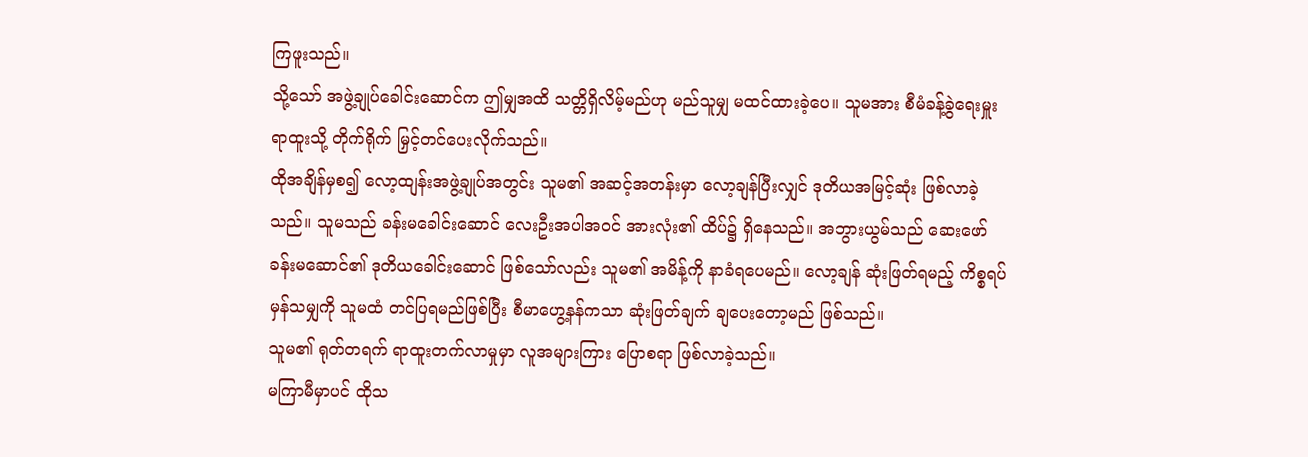ကြဖူးသည်။
သို့သော် အဖွဲ့ချုပ်ခေါင်းဆောင်က ဤမျှအထိ သတ္တိရှိလိမ့်မည်ဟု မည်သူမျှ မထင်ထားခဲ့ပေ။ သူမအား စီမံခန့်ခွဲရေးမှူး ရာထူးသို့ တိုက်ရိုက် မြှင့်တင်ပေးလိုက်သည်။
ထိုအချိန်မှစ၍ လော့ထျန်းအဖွဲ့ချုပ်အတွင်း သူမ၏ အဆင့်အတန်းမှာ လော့ချန်ပြီးလျှင် ဒုတိယအမြင့်ဆုံး ဖြစ်လာခဲ့သည်။ သူမသည် ခန်းမခေါင်းဆောင် လေးဦးအပါအဝင် အားလုံး၏ ထိပ်၌ ရှိနေသည်။ အဘွားယွမ်သည် ဆေးဖော်ခန်းမဆောင်၏ ဒုတိယခေါင်းဆောင် ဖြစ်သော်လည်း သူမ၏ အမိန့်ကို နာခံရပေမည်။ လော့ချန် ဆုံးဖြတ်ရမည့် ကိစ္စရပ်မှန်သမျှကို သူမထံ တင်ပြရမည်ဖြစ်ပြီး စီမာဟွေ့နန်ကသာ ဆုံးဖြတ်ချက် ချပေးတော့မည် ဖြစ်သည်။
သူမ၏ ရုတ်တရက် ရာထူးတက်လာမှုမှာ လူအများကြား ပြောစရာ ဖြစ်လာခဲ့သည်။
မကြာမီမှာပင် ထိုသ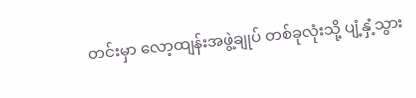တင်းမှာ လော့ထျန်းအဖွဲ့ချုပ် တစ်ခုလုံးသို့ ပျံ့နှံ့သွား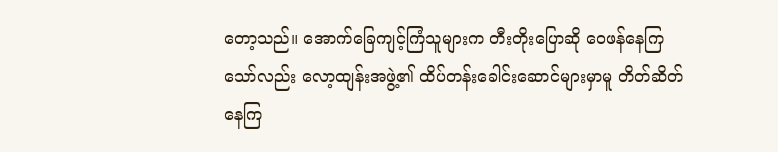တော့သည်။ အောက်ခြေကျင့်ကြံသူများက တီးတိုးပြောဆို ဝေဖန်နေကြသော်လည်း လော့ထျန်းအဖွဲ့၏ ထိပ်တန်းခေါင်းဆောင်များမှာမူ တိတ်ဆိတ်နေကြ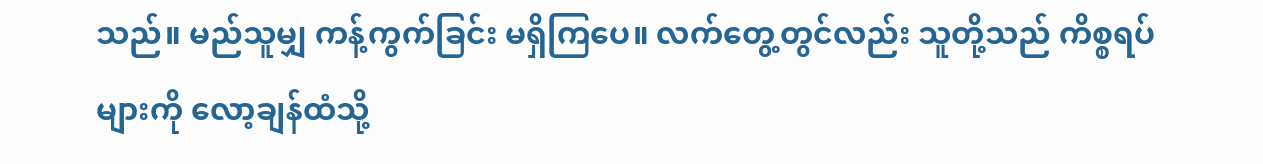သည်။ မည်သူမျှ ကန့်ကွက်ခြင်း မရှိကြပေ။ လက်တွေ့တွင်လည်း သူတို့သည် ကိစ္စရပ်များကို လော့ချန်ထံသို့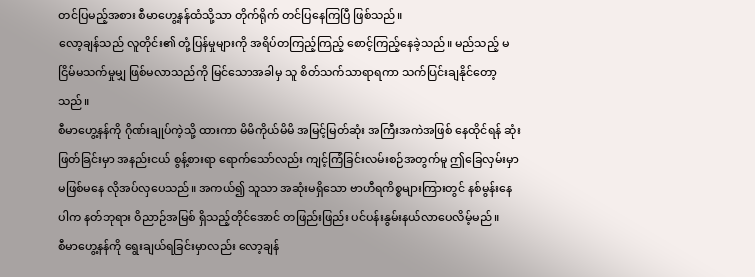တင်ပြမည့်အစား စီမာဟွေ့နန်ထံသို့သာ တိုက်ရိုက် တင်ပြနေကြပြီ ဖြစ်သည်။
လော့ချန်သည် လူတိုင်း၏ တုံ့ပြန်မှုများကို အရိပ်တကြည့်ကြည့် စောင့်ကြည့်နေခဲ့သည်။ မည်သည့် မငြိမ်မသက်မှုမျှ ဖြစ်မလာသည်ကို မြင်သောအခါမှ သူ စိတ်သက်သာရာရကာ သက်ပြင်းချနိုင်တော့သည်။
စီမာဟွေ့နန်ကို ဂိုဏ်းချုပ်ကဲ့သို့ ထားကာ မိမိကိုယ်မိမိ အမြင့်မြတ်ဆုံး အကြီးအကဲအဖြစ် နေထိုင်ရန် ဆုံးဖြတ်ခြင်းမှာ အနည်းငယ် စွန့်စားရာ ရောက်သော်လည်း ကျင့်ကြံခြင်းလမ်းစဉ်အတွက်မူ ဤခြေလှမ်းမှာ မဖြစ်မနေ လိုအပ်လှပေသည်။ အကယ်၍ သူသာ အဆုံးမရှိသော ဗာဟီရကိစ္စများကြားတွင် နစ်မွန်းနေပါက နတ်ဘုရား ဝိညာဉ်အမြစ် ရှိသည့်တိုင်အောင် တဖြည်းဖြည်း ပင်ပန်းနွမ်းနယ်လာပေလိမ့်မည်။
စီမာဟွေ့နန်ကို ရွေးချယ်ရခြင်းမှာလည်း လော့ချန်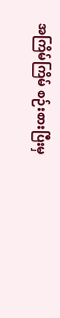အကြိမ်ကြိမ် စဉ်းစားပြီးမှ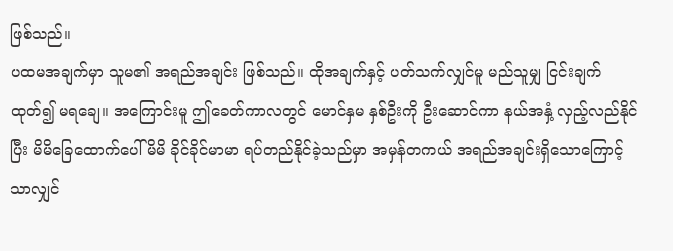ဖြစ်သည်။
ပထမအချက်မှာ သူမ၏ အရည်အချင်း ဖြစ်သည်။ ထိုအချက်နှင့် ပတ်သက်လျှင်မူ မည်သူမျှ ငြင်းချက်ထုတ်၍ မရချေ။ အကြောင်းမူ ဤခေတ်ကာလတွင် မောင်နှမ နှစ်ဦးကို ဦးဆောင်ကာ နယ်အနှံ့ လှည့်လည်နိုင်ပြီး မိမိခြေထောက်ပေါ်မိမိ ခိုင်ခိုင်မာမာ ရပ်တည်နိုင်ခဲ့သည်မှာ အမှန်တကယ် အရည်အချင်းရှိသောကြောင့်သာလျှင်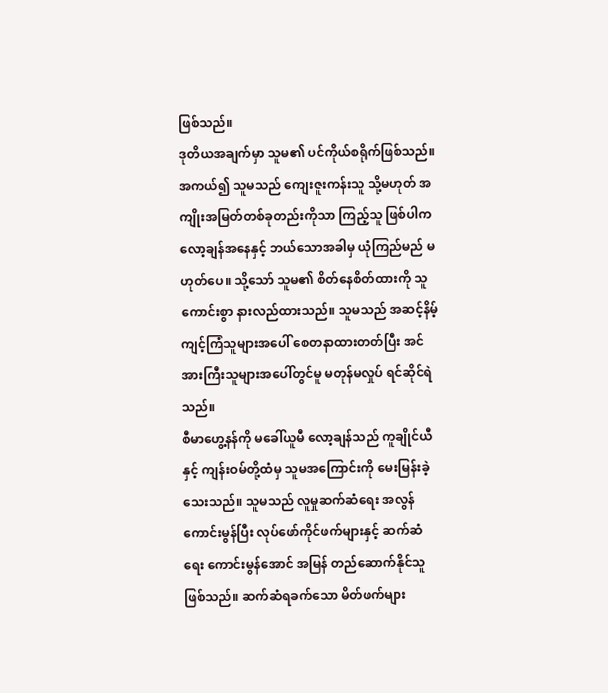ဖြစ်သည်။
ဒုတိယအချက်မှာ သူမ၏ ပင်ကိုယ်စရိုက်ဖြစ်သည်။ အကယ်၍ သူမသည် ကျေးဇူးကန်းသူ သို့မဟုတ် အကျိုးအမြတ်တစ်ခုတည်းကိုသာ ကြည့်သူ ဖြစ်ပါက လော့ချန်အနေနှင့် ဘယ်သောအခါမှ ယုံကြည်မည် မဟုတ်ပေ။ သို့သော် သူမ၏ စိတ်နေစိတ်ထားကို သူ ကောင်းစွာ နားလည်ထားသည်။ သူမသည် အဆင့်နိမ့်ကျင့်ကြံသူများအပေါ် စေတနာထားတတ်ပြီး အင်အားကြီးသူများအပေါ်တွင်မူ မတုန်မလှုပ် ရင်ဆိုင်ရဲသည်။
စီမာဟွေ့နန်ကို မခေါ်ယူမီ လော့ချန်သည် ကူချိုင်ယီနှင့် ကျန်းဝမ်တို့ထံမှ သူမအကြောင်းကို မေးမြန်းခဲ့သေးသည်။ သူမသည် လူမှုဆက်ဆံရေး အလွန်ကောင်းမွန်ပြီး လုပ်ဖော်ကိုင်ဖက်များနှင့် ဆက်ဆံရေး ကောင်းမွန်အောင် အမြန် တည်ဆောက်နိုင်သူ ဖြစ်သည်။ ဆက်ဆံရခက်သော မိတ်ဖက်များ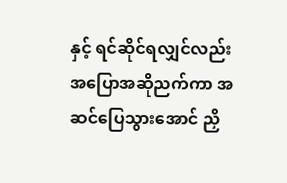နှင့် ရင်ဆိုင်ရလျှင်လည်း အပြောအဆိုညက်ကာ အဆင်ပြေသွားအောင် ညှိ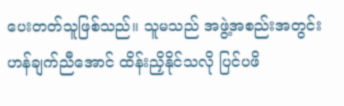ပေးတတ်သူဖြစ်သည်။ သူမသည် အဖွဲ့အစည်းအတွင်း ဟန်ချက်ညီအောင် ထိန်းညှိနိုင်သလို ပြင်ပဖိ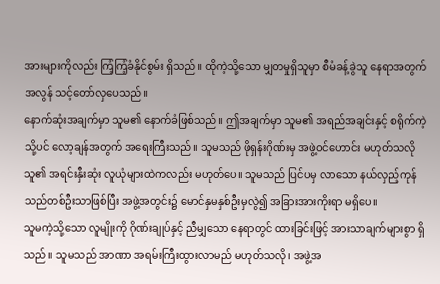အားများကိုလည်း ကြံ့ကြံ့ခံနိုင်စွမ်း ရှိသည်။ ထိုကဲ့သို့သော မျှတမှုရှိသူမှာ စီမံခန့်ခွဲသူ နေရာအတွက် အလွန် သင့်တော်လှပေသည်။
နောက်ဆုံးအချက်မှာ သူမ၏ နောက်ခံဖြစ်သည်။ ဤအချက်မှာ သူမ၏ အရည်အချင်းနှင့် စရိုက်ကဲ့သို့ပင် လော့ချန်အတွက် အရေးကြီးသည်။ သူမသည် ဖိုရှန်းဂိုဏ်းမှ အဖွဲ့ဝင်ဟောင်း မဟုတ်သလို သူ၏ အရင်းနှီးဆုံး လူယုံများထဲကလည်း မဟုတ်ပေ။ သူမသည် ပြင်ပမှ လာသော နယ်လှည့်ကုန်သည်တစ်ဦးသာဖြစ်ပြီး အဖွဲ့အတွင်း၌ မောင်နှမနှစ်ဦးမှလွဲ၍ အခြားအားကိုးရာ မရှိပေ။
သူမကဲ့သို့သော လူမျိုးကို ဂိုဏ်းချုပ်နှင့် ညီမျှသော နေရာတွင် ထားခြင်းဖြင့် အားသာချက်များစွာ ရှိသည်။ သူမသည် အာဏာ အရမ်းကြီးထွားလာမည် မဟုတ်သလို၊ အဖွဲ့အ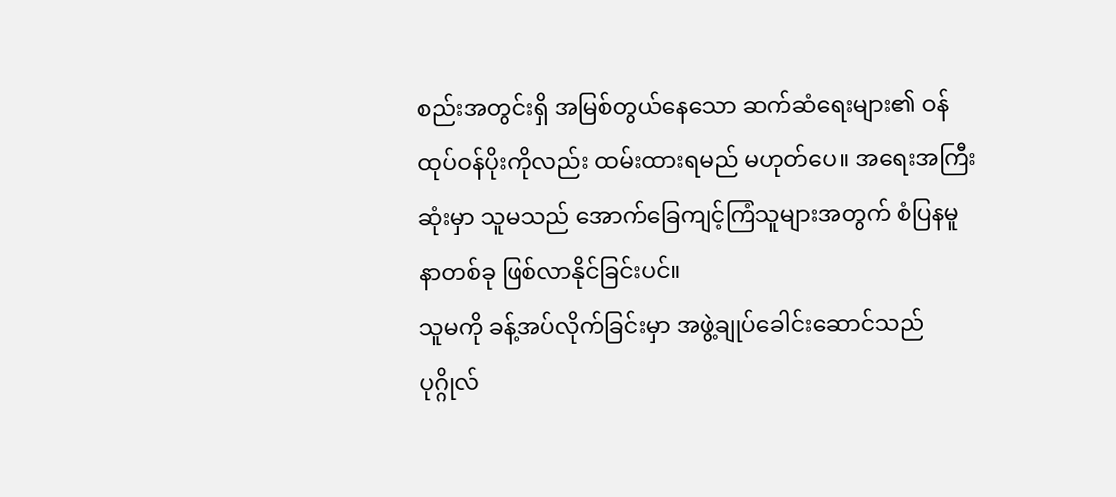စည်းအတွင်းရှိ အမြစ်တွယ်နေသော ဆက်ဆံရေးများ၏ ဝန်ထုပ်ဝန်ပိုးကိုလည်း ထမ်းထားရမည် မဟုတ်ပေ။ အရေးအကြီးဆုံးမှာ သူမသည် အောက်ခြေကျင့်ကြံသူများအတွက် စံပြနမူနာတစ်ခု ဖြစ်လာနိုင်ခြင်းပင်။
သူမကို ခန့်အပ်လိုက်ခြင်းမှာ အဖွဲ့ချုပ်ခေါင်းဆောင်သည် ပုဂ္ဂိုလ်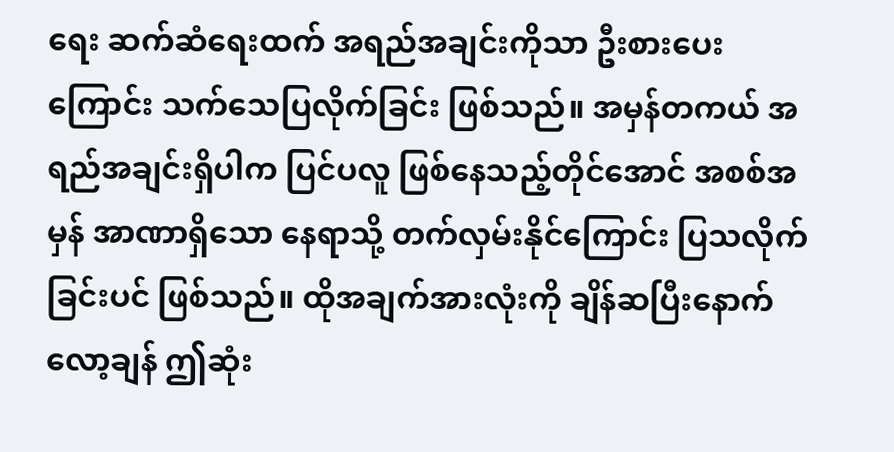ရေး ဆက်ဆံရေးထက် အရည်အချင်းကိုသာ ဦးစားပေးကြောင်း သက်သေပြလိုက်ခြင်း ဖြစ်သည်။ အမှန်တကယ် အရည်အချင်းရှိပါက ပြင်ပလူ ဖြစ်နေသည့်တိုင်အောင် အစစ်အမှန် အာဏာရှိသော နေရာသို့ တက်လှမ်းနိုင်ကြောင်း ပြသလိုက်ခြင်းပင် ဖြစ်သည်။ ထိုအချက်အားလုံးကို ချိန်ဆပြီးနောက် လော့ချန် ဤဆုံး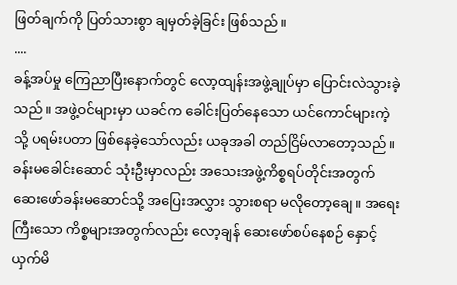ဖြတ်ချက်ကို ပြတ်သားစွာ ချမှတ်ခဲ့ခြင်း ဖြစ်သည်။
....
ခန့်အပ်မှု ကြေညာပြီးနောက်တွင် လော့ထျန်းအဖွဲ့ချုပ်မှာ ပြောင်းလဲသွားခဲ့သည်။ အဖွဲ့ဝင်များမှာ ယခင်က ခေါင်းပြတ်နေသော ယင်ကောင်များကဲ့သို့ ပရမ်းပတာ ဖြစ်နေခဲ့သော်လည်း ယခုအခါ တည်ငြိမ်လာတော့သည်။
ခန်းမခေါင်းဆောင် သုံးဦးမှာလည်း အသေးအဖွဲ့ကိစ္စရပ်တိုင်းအတွက် ဆေးဖော်ခန်းမဆောင်သို့ အပြေးအလွှား သွားစရာ မလိုတော့ချေ။ အရေးကြီးသော ကိစ္စများအတွက်လည်း လော့ချန် ဆေးဖော်စပ်နေစဉ် နှောင့်ယှက်မိ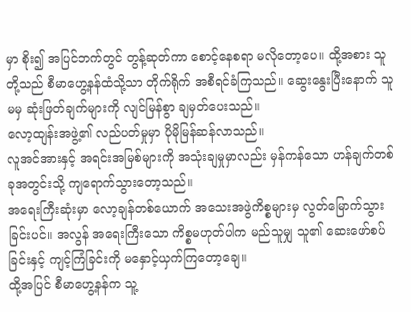မှာ စိုး၍ အပြင်ဘက်တွင် တွန့်ဆုတ်ကာ စောင့်နေစရာ မလိုတော့ပေ။ ထို့အစား သူတို့သည် စီမာဟွေ့နန်ထံသို့သာ တိုက်ရိုက် အစီရင်ခံကြသည်။ ဆွေးနွေးပြီးနောက် သူမမှ ဆုံးဖြတ်ချက်များကို လျင်မြန်စွာ ချမှတ်ပေးသည်။
လော့ထျန်းအဖွဲ့၏ လည်ပတ်မှုမှာ ပိုမိုမြန်ဆန်လာသည်။
လူအင်အားနှင့် အရင်းအမြစ်များကို အသုံးချမှုမှာလည်း မှန်ကန်သော ဟန်ချက်တစ်ခုအတွင်းသို့ ကျရောက်သွားတော့သည်။
အရေးကြီးဆုံးမှာ လော့ချန်တစ်ယောက် အသေးအဖွဲကိစ္စများမှ လွတ်မြောက်သွားခြင်းပင်။ အလွန် အရေးကြီးသော ကိစ္စမဟုတ်ပါက မည်သူမျှ သူ၏ ဆေးဖော်စပ်ခြင်းနှင့် ကျင့်ကြံခြင်းကို မနှောင့်ယှက်ကြတော့ချေ။
ထို့အပြင် စီမာဟွေ့နန်က သူ့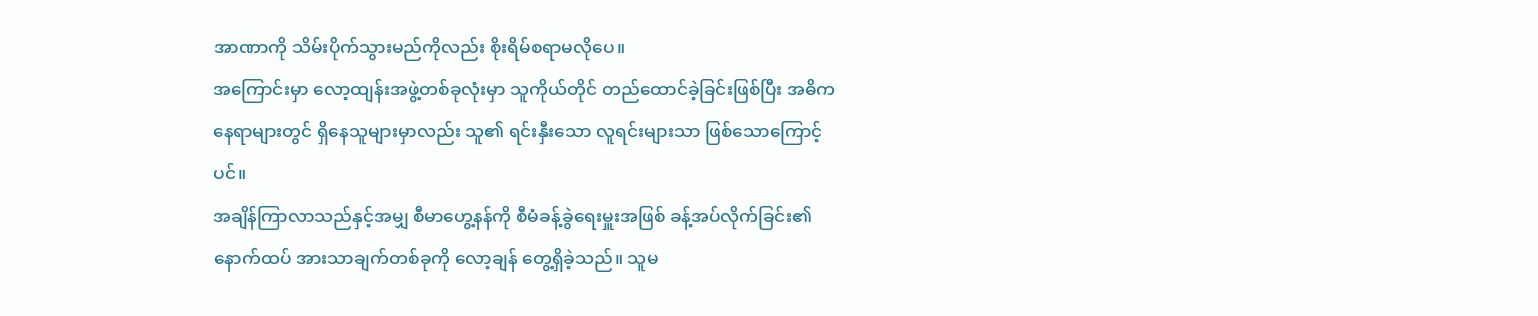အာဏာကို သိမ်းပိုက်သွားမည်ကိုလည်း စိုးရိမ်စရာမလိုပေ။
အကြောင်းမှာ လော့ထျန်းအဖွဲ့တစ်ခုလုံးမှာ သူကိုယ်တိုင် တည်ထောင်ခဲ့ခြင်းဖြစ်ပြီး အဓိကနေရာများတွင် ရှိနေသူများမှာလည်း သူ၏ ရင်းနှီးသော လူရင်းများသာ ဖြစ်သောကြောင့်ပင်။
အချိန်ကြာလာသည်နှင့်အမျှ စီမာဟွေ့နန်ကို စီမံခန့်ခွဲရေးမှူးအဖြစ် ခန့်အပ်လိုက်ခြင်း၏ နောက်ထပ် အားသာချက်တစ်ခုကို လော့ချန် တွေ့ရှိခဲ့သည်။ သူမ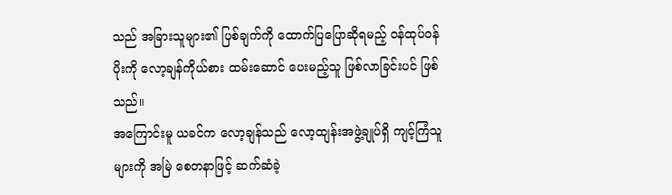သည် အခြားသူများ၏ ပြစ်ချက်ကို ထောက်ပြပြောဆိုရမည့် ဝန်ထုပ်ဝန်ပိုးကို လော့ချန်ကိုယ်စား ထမ်းဆောင် ပေးမည့်သူ ဖြစ်လာခြင်းပင် ဖြစ်သည်။
အကြောင်းမူ ယခင်က လော့ချန်သည် လော့ထျန်းအဖွဲ့ချုပ်ရှိ ကျင့်ကြံသူများကို အမြဲ စေတနာဖြင့် ဆက်ဆံခဲ့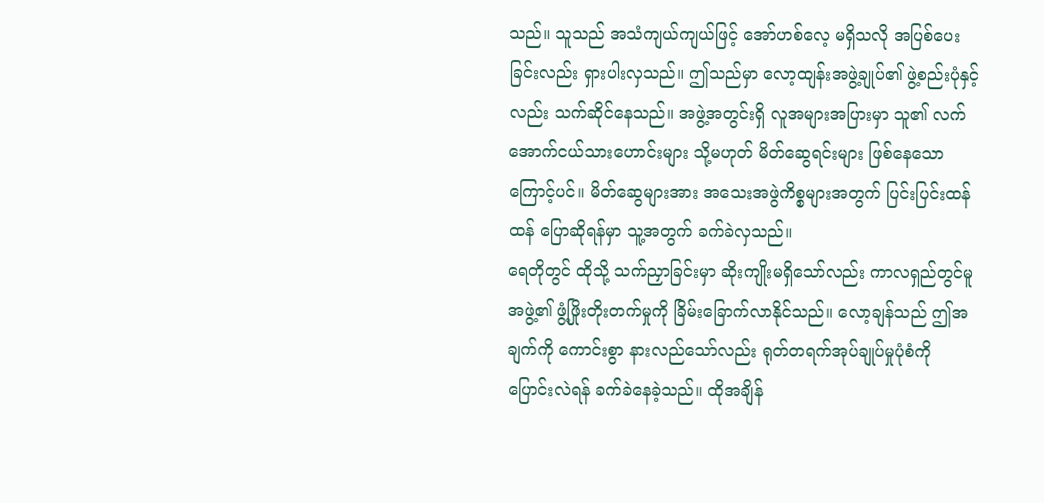သည်။ သူသည် အသံကျယ်ကျယ်ဖြင့် အော်ဟစ်လေ့ မရှိသလို အပြစ်ပေးခြင်းလည်း ရှားပါးလှသည်။ ဤသည်မှာ လော့ထျန်းအဖွဲ့ချုပ်၏ ဖွဲ့စည်းပုံနှင့်လည်း သက်ဆိုင်နေသည်။ အဖွဲ့အတွင်းရှိ လူအများအပြားမှာ သူ၏ လက်အောက်ငယ်သားဟောင်းများ သို့မဟုတ် မိတ်ဆွေရင်းများ ဖြစ်နေသောကြောင့်ပင်။ မိတ်ဆွေများအား အသေးအဖွဲကိစ္စများအတွက် ပြင်းပြင်းထန်ထန် ပြောဆိုရန်မှာ သူ့အတွက် ခက်ခဲလှသည်။
ရေတိုတွင် ထိုသို့ သက်ညှာခြင်းမှာ ဆိုးကျိုးမရှိသော်လည်း ကာလရှည်တွင်မူ အဖွဲ့၏ ဖွံ့ဖြိုးတိုးတက်မှုကို ခြိမ်းခြောက်လာနိုင်သည်။ လော့ချန်သည် ဤအချက်ကို ကောင်းစွာ နားလည်သော်လည်း ရုတ်တရက်အုပ်ချုပ်မှုပုံစံကို ပြောင်းလဲရန် ခက်ခဲနေခဲ့သည်။ ထိုအချိန်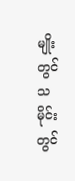မျိုးတွင် သမိုင်းတွင်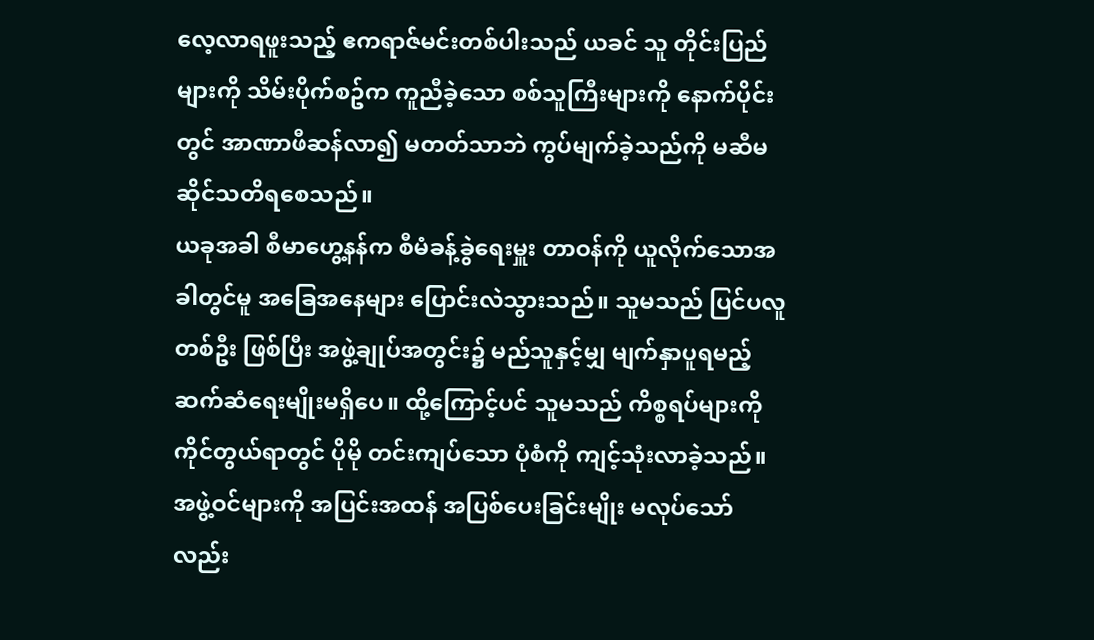လေ့လာရဖူးသည့် ဧကရာဇ်မင်းတစ်ပါးသည် ယခင် သူ တိုင်းပြည်များကို သိမ်းပိုက်စဥ်က ကူညီခဲ့သော စစ်သူကြီးများကို နောက်ပိုင်းတွင် အာဏာဖီဆန်လာ၍ မတတ်သာဘဲ ကွပ်မျက်ခဲ့သည်ကို မဆီမဆိုင်သတိရစေသည်။
ယခုအခါ စီမာဟွေ့နန်က စီမံခန့်ခွဲရေးမှူး တာဝန်ကို ယူလိုက်သောအခါတွင်မူ အခြေအနေများ ပြောင်းလဲသွားသည်။ သူမသည် ပြင်ပလူတစ်ဦး ဖြစ်ပြီး အဖွဲ့ချုပ်အတွင်း၌ မည်သူနှင့်မျှ မျက်နှာပူရမည့် ဆက်ဆံရေးမျိုးမရှိပေ။ ထို့ကြောင့်ပင် သူမသည် ကိစ္စရပ်များကို ကိုင်တွယ်ရာတွင် ပိုမို တင်းကျပ်သော ပုံစံကို ကျင့်သုံးလာခဲ့သည်။ အဖွဲ့ဝင်များကို အပြင်းအထန် အပြစ်ပေးခြင်းမျိုး မလုပ်သော်လည်း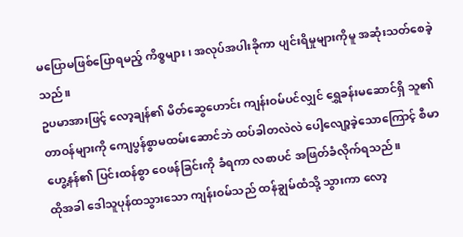မပြောမဖြစ်ပြောရမည့် ကိစ္စများ၊ အလုပ်အပါးခိုကာ ပျင်းရိမှုများကိုမူ အဆုံးသတ်စေခဲ့သည်။
ဥပမာအားဖြင့် လော့ချန်၏ မိတ်ဆွေဟောင်း ကျန်းဝမ်ပင်လျှင် ရွှေခန်းမဆောင်ရှိ သူ၏ တာဝန်များကို ကျေပွန်စွာမထမ်းဆောင်ဘဲ ထပ်ခါတလဲလဲ ပေါ့လျော့ခဲ့သောကြောင့် စီမာဟွေ့နန်၏ ပြင်းထန်စွာ ဝေဖန်ခြင်းကို ခံရကာ လစာပင် အဖြတ်ခံလိုက်ရသည်။
ထိုအခါ ဒေါသူပုန်ထသွားသော ကျန်းဝမ်သည် ထန်ချွမ်ထံသို့ သွားကာ လော့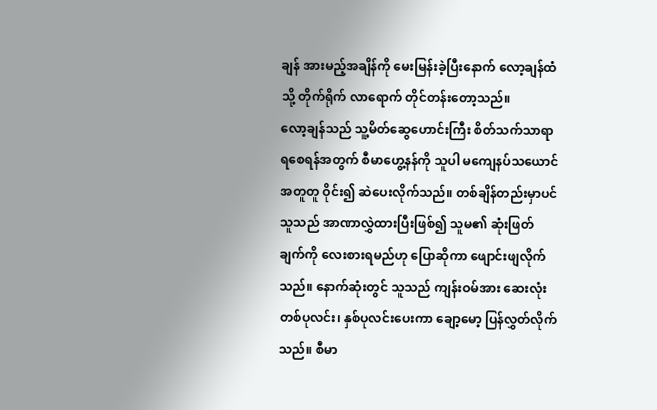ချန် အားမည့်အချိန်ကို မေးမြန်းခဲ့ပြီးနောက် လော့ချန်ထံသို့ တိုက်ရိုက် လာရောက် တိုင်တန်းတော့သည်။
လော့ချန်သည် သူ့မိတ်ဆွေဟောင်းကြီး စိတ်သက်သာရာ ရစေရန်အတွက် စီမာဟွေ့နန်ကို သူပါ မကျေနပ်သယောင် အတူတူ ဝိုင်း၍ ဆဲပေးလိုက်သည်။ တစ်ချိန်တည်းမှာပင် သူသည် အာဏာလွှဲထားပြီးဖြစ်၍ သူမ၏ ဆုံးဖြတ်ချက်ကို လေးစားရမည်ဟု ပြောဆိုကာ ဖျောင်းဖျလိုက်သည်။ နောက်ဆုံးတွင် သူသည် ကျန်းဝမ်အား ဆေးလုံး တစ်ပုလင်း၊ နှစ်ပုလင်းပေးကာ ချော့မော့ ပြန်လွှတ်လိုက်သည်။ စီမာ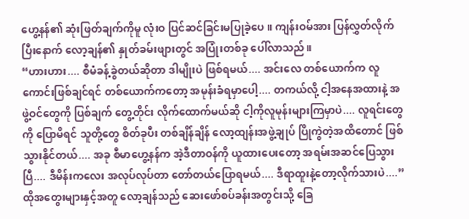ဟွေ့နန်၏ ဆုံးဖြတ်ချက်ကိုမူ လုံးဝ ပြင်ဆင်ခြင်းမပြုခဲ့ပေ။ ကျန်းဝမ်အား ပြန်လွှတ်လိုက်ပြီးနောက် လော့ချန်၏ နှုတ်ခမ်းဖျားတွင် အပြုံးတစ်ခု ပေါ်လာသည်။
“ဟားဟား.... စီမံခန့်ခွဲတယ်ဆိုတာ ဒါမျိုးပဲ ဖြစ်ရမယ်.... အင်းလေ တစ်ယောက်က လူကောင်းဖြစ်ချင်ရင် တစ်ယောက်ကတော့ အမုန်းခံရမှာပေါ့.... တကယ်လို့ ငါ့အနေအထားနဲ့ အဖွဲ့ဝင်တွေကို ပြစ်ချက် တွေ့တိုင်း လိုက်ထောက်မယ်ဆို ငါ့ကိုလူမုန်းများကြမှာပဲ.... လူရင်းတွေကို ပြောမိရင် သူတို့တွေ စိတ်ခုပီး တစ်ချိန်ချိန် လော့ထျန်းအဖွဲ့ချုပ် ပြိုကွဲတဲ့အထိတောင် ဖြစ်သွားနိုင်တယ်.... အခု စီမာဟွေ့နန်က အဲ့ဒီတာဝန်ကို ယူထားပေးတော့ အရမ်းအဆင်ပြေသွားပြီ.... ဒီမိန်းကလေး အလုပ်လုပ်တာ တော်တယ်ပြောရမယ်.... ဒီရာထူးနဲ့တော့လိုက်သားပဲ....”
ထိုအတွေးများနှင့်အတူ လော့ချန်သည် ဆေးဖော်စပ်ခန်းအတွင်းသို့ ခြေ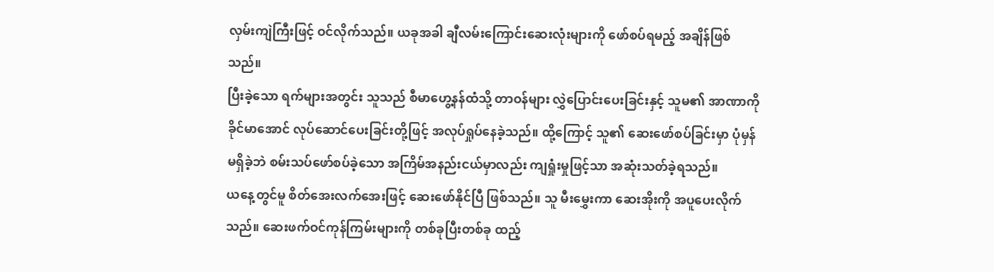လှမ်းကျဲကြီးဖြင့် ဝင်လိုက်သည်။ ယခုအခါ ချီလမ်းကြောင်းဆေးလုံးများကို ဖော်စပ်ရမည့် အချိန်ဖြစ်သည်။
ပြီးခဲ့သော ရက်များအတွင်း သူသည် စီမာဟွေ့နန်ထံသို့ တာဝန်များ လွှဲပြောင်းပေးခြင်းနှင့် သူမ၏ အာဏာကို ခိုင်မာအောင် လုပ်ဆောင်ပေးခြင်းတို့ဖြင့် အလုပ်ရှုပ်နေခဲ့သည်။ ထို့ကြောင့် သူ၏ ဆေးဖော်စပ်ခြင်းမှာ ပုံမှန် မရှိခဲ့ဘဲ စမ်းသပ်ဖော်စပ်ခဲ့သော အကြိမ်အနည်းငယ်မှာလည်း ကျရှုံးမှုဖြင့်သာ အဆုံးသတ်ခဲ့ရသည်။
ယနေ့တွင်မူ စိတ်အေးလက်အေးဖြင့် ဆေးဖော်နိုင်ပြီ ဖြစ်သည်။ သူ မီးမွှေးကာ ဆေးအိုးကို အပူပေးလိုက်သည်။ ဆေးဖက်ဝင်ကုန်ကြမ်းများကို တစ်ခုပြီးတစ်ခု ထည့်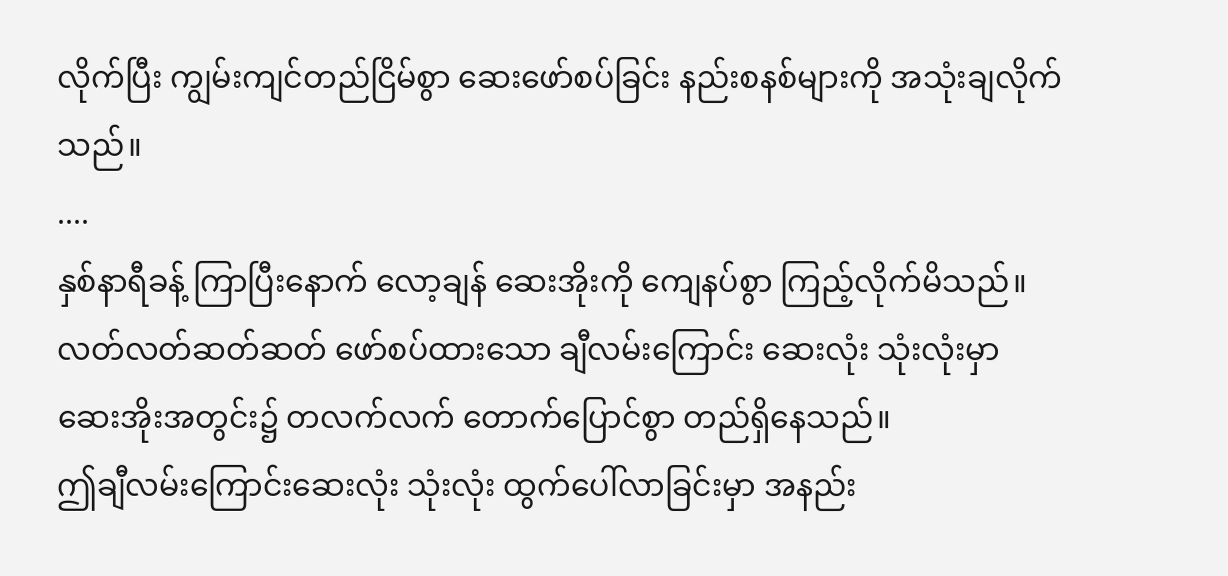လိုက်ပြီး ကျွမ်းကျင်တည်ငြိမ်စွာ ဆေးဖော်စပ်ခြင်း နည်းစနစ်များကို အသုံးချလိုက်သည်။
....
နှစ်နာရီခန့် ကြာပြီးနောက် လော့ချန် ဆေးအိုးကို ကျေနပ်စွာ ကြည့်လိုက်မိသည်။ လတ်လတ်ဆတ်ဆတ် ဖော်စပ်ထားသော ချီလမ်းကြောင်း ဆေးလုံး သုံးလုံးမှာ ဆေးအိုးအတွင်း၌ တလက်လက် တောက်ပြောင်စွာ တည်ရှိနေသည်။
ဤချီလမ်းကြောင်းဆေးလုံး သုံးလုံး ထွက်ပေါ်လာခြင်းမှာ အနည်း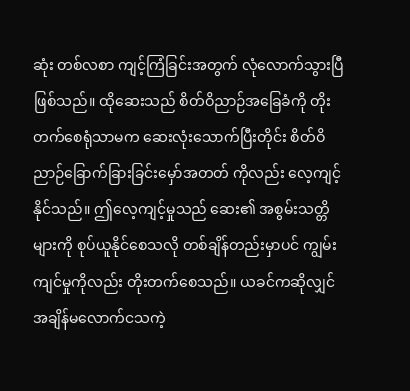ဆုံး တစ်လစာ ကျင့်ကြံခြင်းအတွက် လုံလောက်သွားပြီဖြစ်သည်။ ထိုဆေးသည် စိတ်ဝိညာဉ်အခြေခံကို တိုးတက်စေရုံသာမက ဆေးလုံးသောက်ပြီးတိုင်း စိတ်ဝိညာဉ်ခြောက်ခြားခြင်းမှော်အတတ် ကိုလည်း လေ့ကျင့်နိုင်သည်။ ဤလေ့ကျင့်မှုသည် ဆေး၏ အစွမ်းသတ္တိများကို စုပ်ယူနိုင်စေသလို တစ်ချိန်တည်းမှာပင် ကျွမ်းကျင်မှုကိုလည်း တိုးတက်စေသည်။ ယခင်ကဆိုလျှင် အချိန်မလောက်ငသကဲ့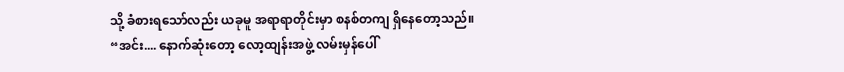သို့ ခံစားရသော်လည်း ယခုမူ အရာရာတိုင်းမှာ စနစ်တကျ ရှိနေတော့သည်။
“အင်း.... နောက်ဆုံးတော့ လော့ထျန်းအဖွဲ့ လမ်းမှန်ပေါ်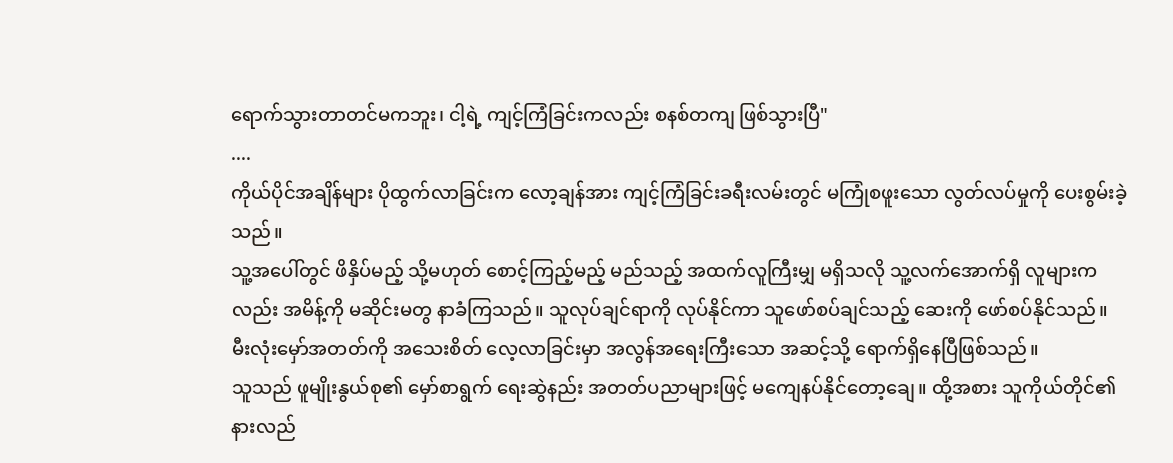ရောက်သွားတာတင်မကဘူး၊ ငါ့ရဲ့ ကျင့်ကြံခြင်းကလည်း စနစ်တကျ ဖြစ်သွားပြီ"
....
ကိုယ်ပိုင်အချိန်များ ပိုထွက်လာခြင်းက လော့ချန်အား ကျင့်ကြံခြင်းခရီးလမ်းတွင် မကြုံစဖူးသော လွတ်လပ်မှုကို ပေးစွမ်းခဲ့သည်။
သူ့အပေါ်တွင် ဖိနှိပ်မည့် သို့မဟုတ် စောင့်ကြည့်မည့် မည်သည့် အထက်လူကြီးမျှ မရှိသလို သူ့လက်အောက်ရှိ လူများကလည်း အမိန့်ကို မဆိုင်းမတွ နာခံကြသည်။ သူလုပ်ချင်ရာကို လုပ်နိုင်ကာ သူဖော်စပ်ချင်သည့် ဆေးကို ဖော်စပ်နိုင်သည်။
မီးလုံးမှော်အတတ်ကို အသေးစိတ် လေ့လာခြင်းမှာ အလွန်အရေးကြီးသော အဆင့်သို့ ရောက်ရှိနေပြီဖြစ်သည်။
သူသည် ဖူမျိုးနွယ်စု၏ မှော်စာရွက် ရေးဆွဲနည်း အတတ်ပညာများဖြင့် မကျေနပ်နိုင်တော့ချေ။ ထို့အစား သူကိုယ်တိုင်၏ နားလည်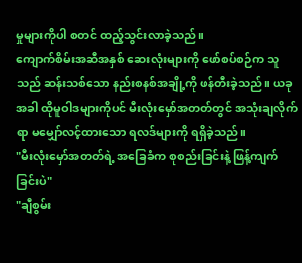မှုများကိုပါ စတင် ထည့်သွင်းလာခဲ့သည်။
ကျောက်စိမ်းအဆီအနှစ် ဆေးလုံးများကို ဖော်စပ်စဉ်က သူသည် ဆန်းသစ်သော နည်းစနစ်အချို့ကို ဖန်တီးခဲ့သည်။ ယခုအခါ ထိုမူဝါဒများကိုပင် မီးလုံးမှော်အတတ်တွင် အသုံးချလိုက်ရာ မမျှော်လင့်ထားသော ရလဒ်များကို ရရှိခဲ့သည်။
"မီးလုံးမှော်အတတ်ရဲ့ အခြေခံက စုစည်းခြင်းနဲ့ ဖြန့်ကျက်ခြင်းပဲ"
"ချီစွမ်း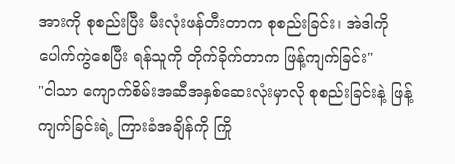အားကို စုစည်းပြီး မီးလုံးဖန်တီးတာက စုစည်းခြင်း၊ အဲဒါကို ပေါက်ကွဲစေပြီး ရန်သူကို တိုက်ခိုက်တာက ဖြန့်ကျက်ခြင်း"
"ငါသာ ကျောက်စိမ်းအဆီအနှစ်ဆေးလုံးမှာလို စုစည်းခြင်းနဲ့ ဖြန့်ကျက်ခြင်းရဲ့ ကြားခံအချိန်ကို ကြို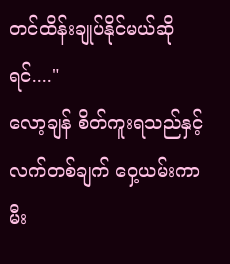တင်ထိန်းချုပ်နိုင်မယ်ဆိုရင်...."
လော့ချန် စိတ်ကူးရသည်နှင့် လက်တစ်ချက် ဝှေ့ယမ်းကာ မီး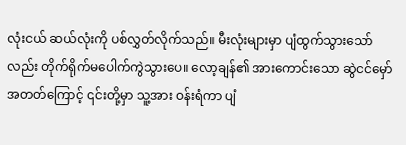လုံးငယ် ဆယ်လုံးကို ပစ်လွှတ်လိုက်သည်။ မီးလုံးများမှာ ပျံထွက်သွားသော်လည်း တိုက်ရိုက်မပေါက်ကွဲသွားပေ။ လော့ချန်၏ အားကောင်းသော ဆွဲငင်မှော်အတတ်ကြောင့် ၎င်းတို့မှာ သူ့အား ဝန်းရံကာ ပျံ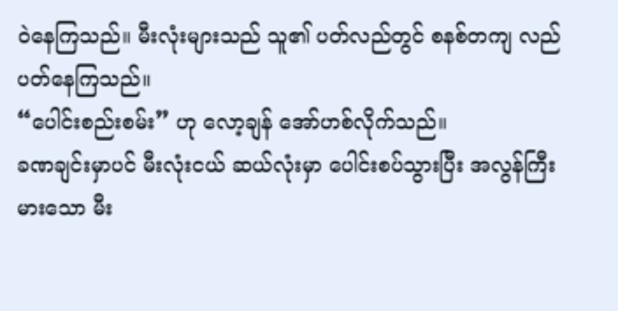ဝဲနေကြသည်။ မီးလုံးများသည် သူ၏ ပတ်လည်တွင် စနစ်တကျ လည်ပတ်နေကြသည်။
“ပေါင်းစည်းစမ်း” ဟု လော့ချန် အော်ဟစ်လိုက်သည်။
ခဏချင်းမှာပင် မီးလုံးငယ် ဆယ်လုံးမှာ ပေါင်းစပ်သွားပြီး အလွန်ကြီးမားသော မီး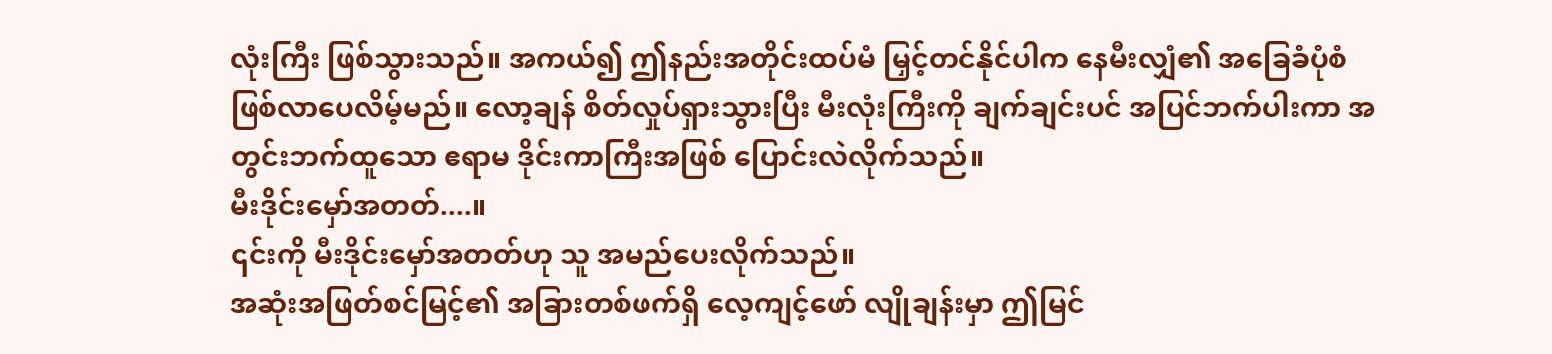လုံးကြီး ဖြစ်သွားသည်။ အကယ်၍ ဤနည်းအတိုင်းထပ်မံ မြှင့်တင်နိုင်ပါက နေမီးလျှံ၏ အခြေခံပုံစံ ဖြစ်လာပေလိမ့်မည်။ လော့ချန် စိတ်လှုပ်ရှားသွားပြီး မီးလုံးကြီးကို ချက်ချင်းပင် အပြင်ဘက်ပါးကာ အတွင်းဘက်ထူသော ဧရာမ ဒိုင်းကာကြီးအဖြစ် ပြောင်းလဲလိုက်သည်။
မီးဒိုင်းမှော်အတတ်....။
၎င်းကို မီးဒိုင်းမှော်အတတ်ဟု သူ အမည်ပေးလိုက်သည်။
အဆုံးအဖြတ်စင်မြင့်၏ အခြားတစ်ဖက်ရှိ လေ့ကျင့်ဖော် လျိုချန်းမှာ ဤမြင်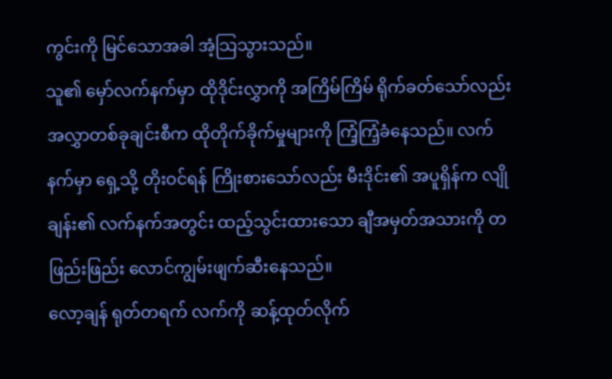ကွင်းကို မြင်သောအခါ အံ့သြသွားသည်။
သူ၏ မှော်လက်နက်မှာ ထိုဒိုင်းလွှာကို အကြိမ်ကြိမ် ရိုက်ခတ်သော်လည်း အလွှာတစ်ခုချင်းစီက ထိုတိုက်ခိုက်မှုများကို ကြံ့ကြံ့ခံနေသည်။ လက်နက်မှာ ရှေ့သို့ တိုးဝင်ရန် ကြိုးစားသော်လည်း မီးဒိုင်း၏ အပူရှိန်က လျိုချန်း၏ လက်နက်အတွင်း ထည့်သွင်းထားသော ချီအမှတ်အသားကို တဖြည်းဖြည်း လောင်ကျွမ်းဖျက်ဆီးနေသည်။
လော့ချန် ရုတ်တရက် လက်ကို ဆန့်ထုတ်လိုက်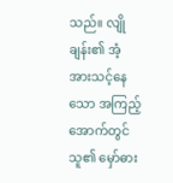သည်။ လျိုချန်း၏ အံ့အားသင့်နေသော အကြည့်အောက်တွင် သူ၏ မှော်ဓား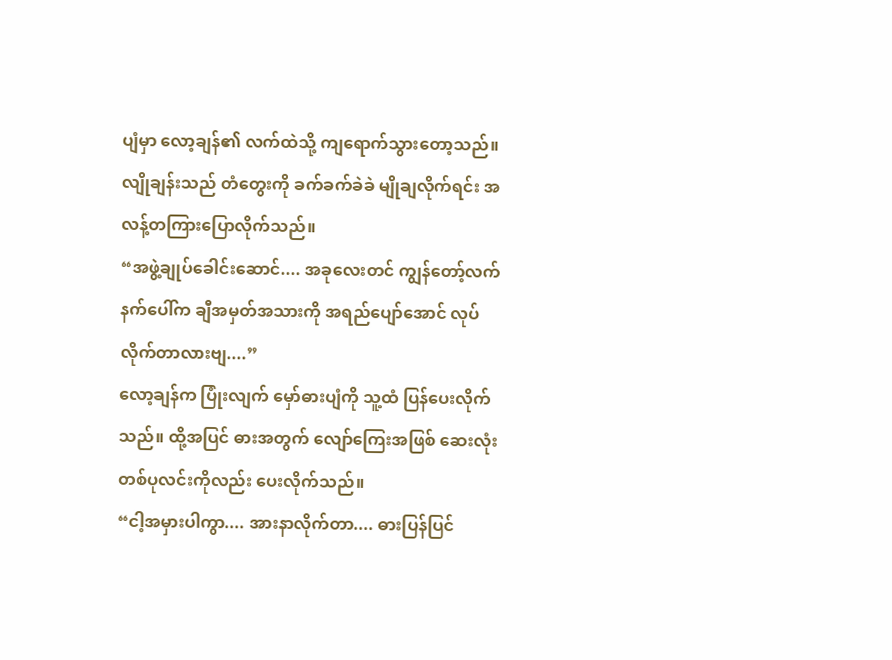ပျံမှာ လော့ချန်၏ လက်ထဲသို့ ကျရောက်သွားတော့သည်။ လျိုချန်းသည် တံတွေးကို ခက်ခက်ခဲခဲ မျိုချလိုက်ရင်း အလန့်တကြားပြောလိုက်သည်။
“အဖွဲ့ချုပ်ခေါင်းဆောင်.... အခုလေးတင် ကျွန်တော့်လက်နက်ပေါ်က ချီအမှတ်အသားကို အရည်ပျော်အောင် လုပ်လိုက်တာလားဗျ....”
လော့ချန်က ပြုံးလျက် မှော်ဓားပျံကို သူ့ထံ ပြန်ပေးလိုက်သည်။ ထို့အပြင် ဓားအတွက် လျော်ကြေးအဖြစ် ဆေးလုံးတစ်ပုလင်းကိုလည်း ပေးလိုက်သည်။
“ငါ့အမှားပါကွာ.... အားနာလိုက်တာ.... ဓားပြန်ပြင်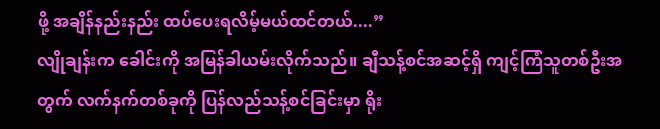ဖို့ အချိန်နည်းနည်း ထပ်ပေးရလိမ့်မယ်ထင်တယ်....”
လျိုချန်းက ခေါင်းကို အမြန်ခါယမ်းလိုက်သည်။ ချီသန့်စင်အဆင့်ရှိ ကျင့်ကြံသူတစ်ဦးအတွက် လက်နက်တစ်ခုကို ပြန်လည်သန့်စင်ခြင်းမှာ ရိုး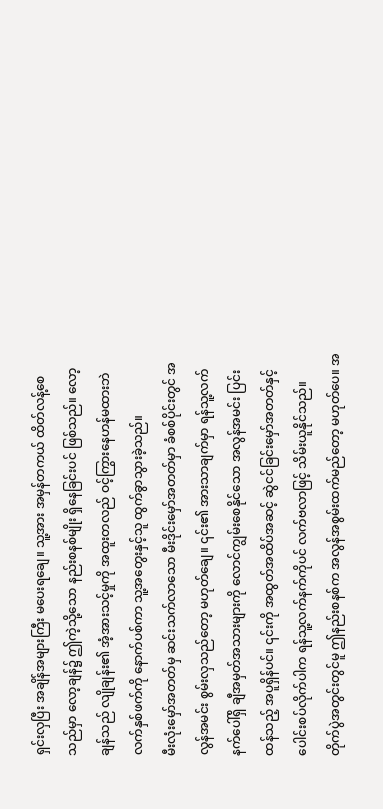ရှင်းလှပြီး အချိန်အများကြီး မပေးရချေ။ သူ့အား အမှန်တကယ် ထိတ်လန့်စေသည်မှာ လော့ချန်၌ ဤကဲ့သို့သော နည်းစနစ်မျိုး ရှိနေခြင်းပင် ဖြစ်သည်။ လော့ချန်သည် လျိုချန်း၏ အံ့အားသင့်မှုကို အထူးတလည် ဝင့်ကြွားနေဟန်မထားဘဲ လက်နှစ်ဖက်ကို နောက်ပစ်ကာ သူ့အတွေးနှင့်သူ ထွက်ခွာသွားခဲ့သည်။
မီးလုံးမှော်အတတ်မှ ဆင်းသက်လာသော မီးဒိုင်းမှော်အတတ်မှာ ခံစစ်ပိုင်းတွင် အလွန်အမင်း စွမ်းလှသည်တော့ မဟုတ်ချေ။ ၎င်း၏ အားသာချက်မှာ ရန်သူ့လက်နက်ပေါ်ရှိ ချီအမှတ်အသားများကို လောင်ကျွမ်းစေနိုင်သော အလွန်အမင်း ပြင်းထန်သည့် အပူရှိန်ပင်။ ၎င်းကို အထွတ်အထိပ်အဆင့် ဆွဲငင်ခြင်းမှော်အတတ်နှင့် ပေါင်းစပ်လိုက်ပါက ရန်သူ့လက်နက်ကိုပင် လက်ဗလာဖြင့် သိမ်းယူနိုင်သည်။
တိုက်ပွဲအတွင်းတွင်မူ ဤနည်းစနစ်က အလွန်အစွမ်းထက်မည်တော့ မဟုတ်ပေ။ အ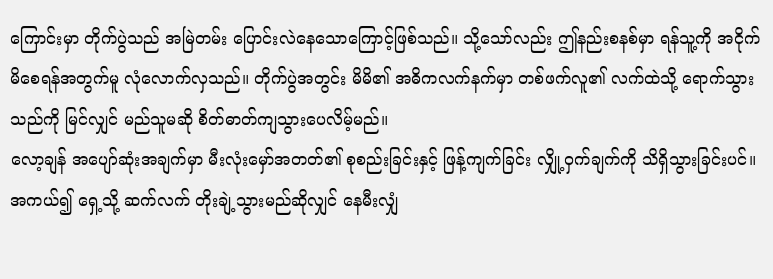ကြောင်းမှာ တိုက်ပွဲသည် အမြဲတမ်း ပြောင်းလဲနေသောကြောင့်ဖြစ်သည်။ သို့သော်လည်း ဤနည်းစနစ်မှာ ရန်သူ့ကို အငိုက်မိစေရန်အတွက်မူ လုံလောက်လှသည်။ တိုက်ပွဲအတွင်း မိမိ၏ အဓိကလက်နက်မှာ တစ်ဖက်လူ၏ လက်ထဲသို့ ရောက်သွားသည်ကို မြင်လျှင် မည်သူမဆို စိတ်ဓာတ်ကျသွားပေလိမ့်မည်။
လော့ချန် အပျော်ဆုံးအချက်မှာ မီးလုံးမှော်အတတ်၏ စုစည်းခြင်းနှင့် ဖြန့်ကျက်ခြင်း လျှို့ဝှက်ချက်ကို သိရှိသွားခြင်းပင်။ အကယ်၍ ရှေ့သို့ ဆက်လက် တိုးချဲ့သွားမည်ဆိုလျှင် နေမီးလျှံ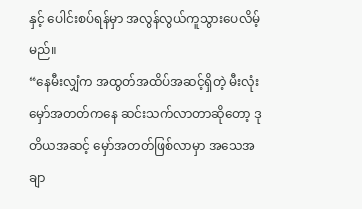နှင့် ပေါင်းစပ်ရန်မှာ အလွန်လွယ်ကူသွားပေလိမ့်မည်။
“နေမီးလျှံက အထွတ်အထိပ်အဆင့်ရှိတဲ့ မီးလုံးမှော်အတတ်ကနေ ဆင်းသက်လာတာဆိုတော့ ဒုတိယအဆင့် မှော်အတတ်ဖြစ်လာမှာ အသေအချာ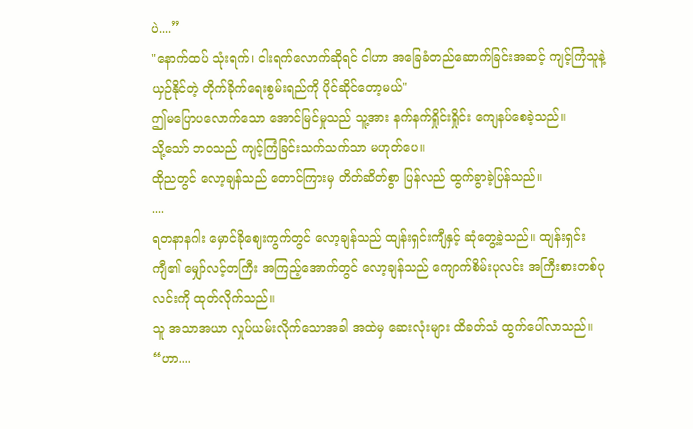ပဲ....”
"နောက်ထပ် သုံးရက်၊ ငါးရက်လောက်ဆိုရင် ငါဟာ အခြေခံတည်ဆောက်ခြင်းအဆင့် ကျင့်ကြံသူနဲ့ ယှဉ်နိုင်တဲ့ တိုက်ခိုက်ရေးစွမ်းရည်ကို ပိုင်ဆိုင်တော့မယ်"
ဤမပြောပလောက်သော အောင်မြင်မှုသည် သူ့အား နက်နက်ရှိုင်းရှိုင်း ကျေနပ်စေခဲ့သည်။
သို့သော် ဘဝသည် ကျင့်ကြံခြင်းသက်သက်သာ မဟုတ်ပေ။
ထိုညတွင် လော့ချန်သည် တောင်ကြားမှ တိတ်ဆိတ်စွာ ပြန်လည် ထွက်ခွာခဲ့ပြန်သည်။
....
ရတနာနဂါး မှောင်ခိုဈေးကွက်တွင် လော့ချန်သည် ထျန်းရှင်းကျီနှင့် ဆုံတွေ့ခဲ့သည်။ ထျန်းရှင်းကျီ၏ မျှော်လင့်တကြီး အကြည့်အောက်တွင် လော့ချန်သည် ကျောက်စိမ်းပုလင်း အကြီးစားတစ်ပုလင်းကို ထုတ်လိုက်သည်။
သူ အသာအယာ လှုပ်ယမ်းလိုက်သောအခါ အထဲမှ ဆေးလုံးများ ထိခတ်သံ ထွက်ပေါ်လာသည်။
“ဟာ....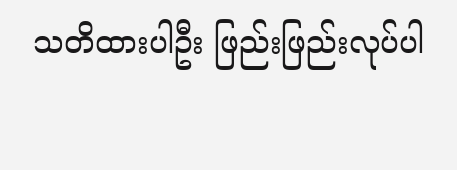သတိထားပါဦး ဖြည်းဖြည်းလုပ်ပါ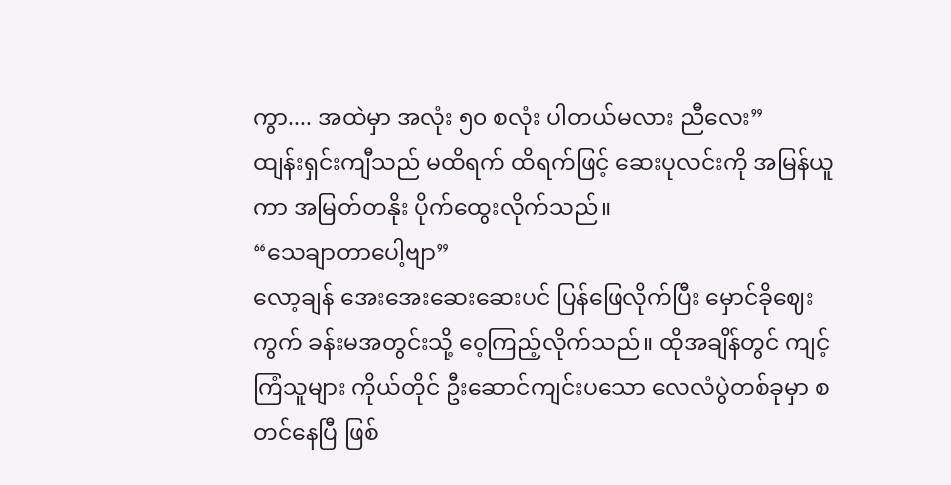ကွာ.... အထဲမှာ အလုံး ၅၀ စလုံး ပါတယ်မလား ညီလေး”
ထျန်းရှင်းကျီသည် မထိရက် ထိရက်ဖြင့် ဆေးပုလင်းကို အမြန်ယူကာ အမြတ်တနိုး ပိုက်ထွေးလိုက်သည်။
“သေချာတာပေါ့ဗျာ”
လော့ချန် အေးအေးဆေးဆေးပင် ပြန်ဖြေလိုက်ပြီး မှောင်ခိုဈေးကွက် ခန်းမအတွင်းသို့ ဝေ့ကြည့်လိုက်သည်။ ထိုအချိန်တွင် ကျင့်ကြံသူများ ကိုယ်တိုင် ဦးဆောင်ကျင်းပသော လေလံပွဲတစ်ခုမှာ စတင်နေပြီ ဖြစ်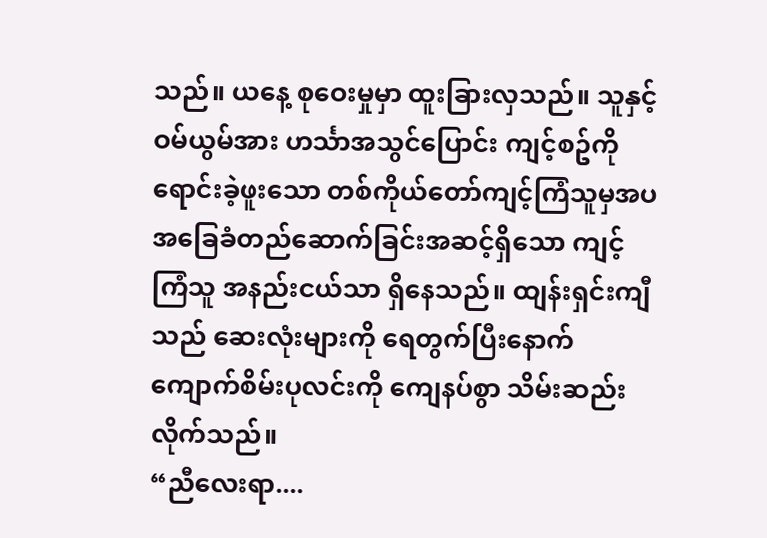သည်။ ယနေ့ စုဝေးမှုမှာ ထူးခြားလှသည်။ သူနှင့် ဝမ်ယွမ်အား ဟင်္သာအသွင်ပြောင်း ကျင့်စဥ်ကို ရောင်းခဲ့ဖူးသော တစ်ကိုယ်တော်ကျင့်ကြံသူမှအပ အခြေခံတည်ဆောက်ခြင်းအဆင့်ရှိသော ကျင့်ကြံသူ အနည်းငယ်သာ ရှိနေသည်။ ထျန်းရှင်းကျီသည် ဆေးလုံးများကို ရေတွက်ပြီးနောက် ကျောက်စိမ်းပုလင်းကို ကျေနပ်စွာ သိမ်းဆည်းလိုက်သည်။
“ညီလေးရာ....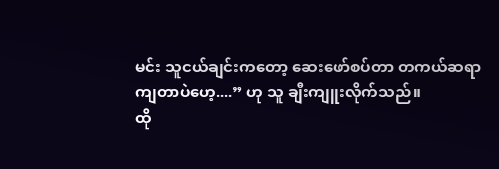မင်း သူငယ်ချင်းကတော့ ဆေးဖော်စပ်တာ တကယ်ဆရာကျတာပဲဟေ့....” ဟု သူ ချီးကျူးလိုက်သည်။
ထို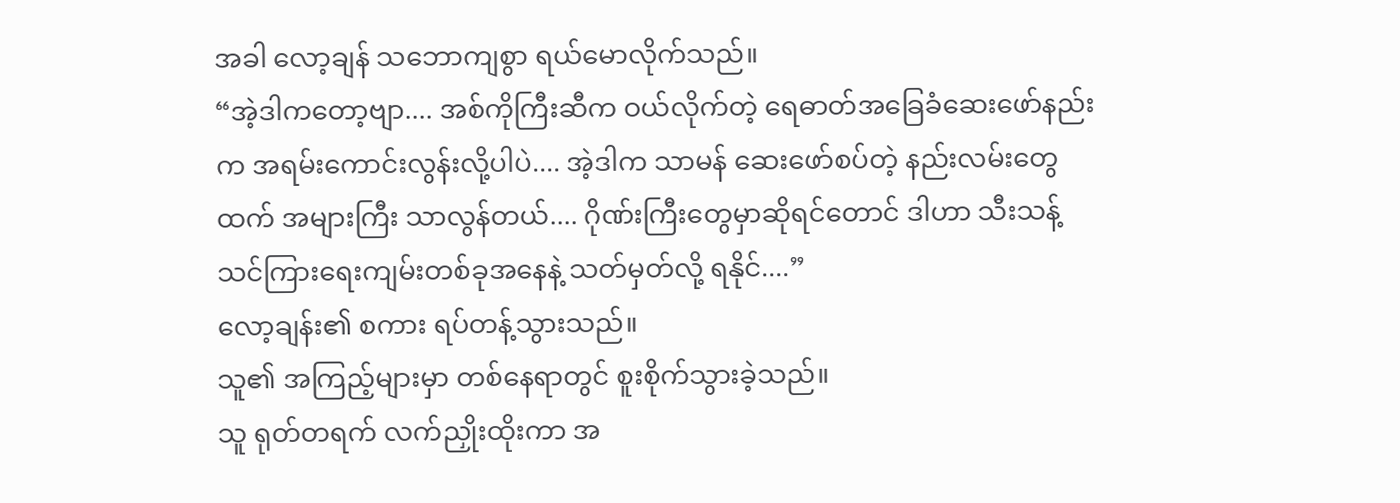အခါ လော့ချန် သဘောကျစွာ ရယ်မောလိုက်သည်။
“အဲ့ဒါကတော့ဗျာ.... အစ်ကိုကြီးဆီက ဝယ်လိုက်တဲ့ ရေဓာတ်အခြေခံဆေးဖော်နည်းက အရမ်းကောင်းလွန်းလို့ပါပဲ.... အဲ့ဒါက သာမန် ဆေးဖော်စပ်တဲ့ နည်းလမ်းတွေထက် အများကြီး သာလွန်တယ်.... ဂိုဏ်းကြီးတွေမှာဆိုရင်တောင် ဒါဟာ သီးသန့် သင်ကြားရေးကျမ်းတစ်ခုအနေနဲ့ သတ်မှတ်လို့ ရနိုင်....”
လော့ချန်း၏ စကား ရပ်တန့်သွားသည်။
သူ၏ အကြည့်များမှာ တစ်နေရာတွင် စူးစိုက်သွားခဲ့သည်။
သူ ရုတ်တရက် လက်ညှိုးထိုးကာ အ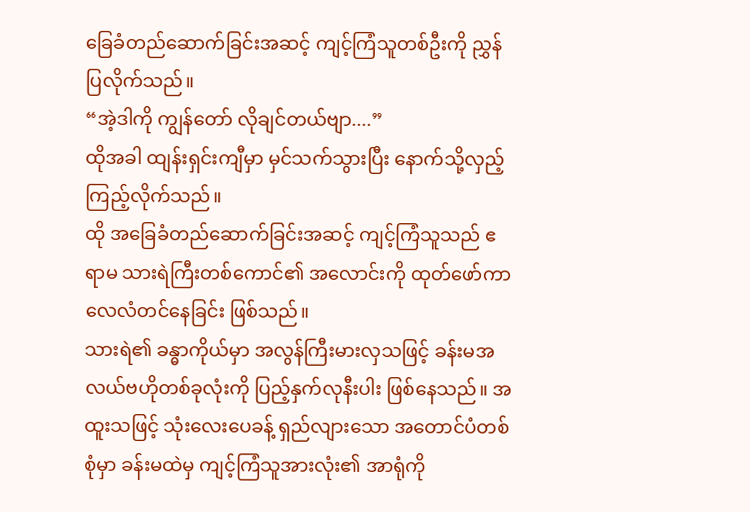ခြေခံတည်ဆောက်ခြင်းအဆင့် ကျင့်ကြံသူတစ်ဦးကို ညွှန်ပြလိုက်သည်။
“အဲ့ဒါကို ကျွန်တော် လိုချင်တယ်ဗျာ....”
ထိုအခါ ထျန်းရှင်းကျီမှာ မှင်သက်သွားပြီး နောက်သို့လှည့်ကြည့်လိုက်သည်။
ထို အခြေခံတည်ဆောက်ခြင်းအဆင့် ကျင့်ကြံသူသည် ဧရာမ သားရဲကြီးတစ်ကောင်၏ အလောင်းကို ထုတ်ဖော်ကာ လေလံတင်နေခြင်း ဖြစ်သည်။
သားရဲ၏ ခန္ဓာကိုယ်မှာ အလွန်ကြီးမားလှသဖြင့် ခန်းမအလယ်ဗဟိုတစ်ခုလုံးကို ပြည့်နှက်လုနီးပါး ဖြစ်နေသည်။ အထူးသဖြင့် သုံးလေးပေခန့် ရှည်လျားသော အတောင်ပံတစ်စုံမှာ ခန်းမထဲမှ ကျင့်ကြံသူအားလုံး၏ အာရုံကို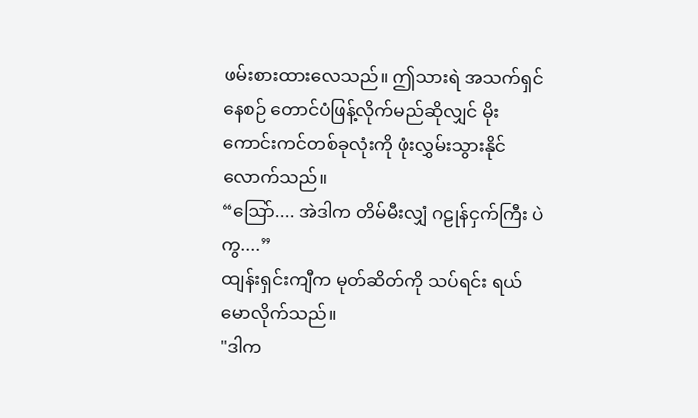ဖမ်းစားထားလေသည်။ ဤသားရဲ အသက်ရှင်နေစဉ် တောင်ပံဖြန့်လိုက်မည်ဆိုလျှင် မိုးကောင်းကင်တစ်ခုလုံးကို ဖုံးလွှမ်းသွားနိုင်လောက်သည်။
“ဩော်.... အဲဒါက တိမ်မီးလျှံ ဂဠုန်ငှက်ကြီး ပဲကွ....”
ထျန်းရှင်းကျီက မုတ်ဆိတ်ကို သပ်ရင်း ရယ်မောလိုက်သည်။
"ဒါက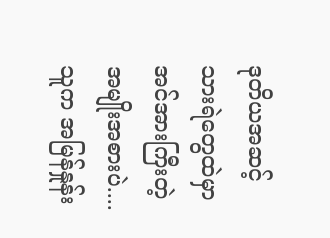ဒုတိယအဆင့် သားရဲတွေထဲမှာ အင်အားကြီးတဲ့ အမျိုးအစားပဲ.... သူက အမြန်နှုန်း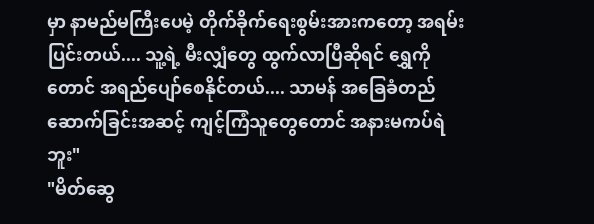မှာ နာမည်မကြီးပေမဲ့ တိုက်ခိုက်ရေးစွမ်းအားကတော့ အရမ်းပြင်းတယ်.... သူ့ရဲ့ မီးလျှံတွေ ထွက်လာပြီဆိုရင် ရွှေကိုတောင် အရည်ပျော်စေနိုင်တယ်.... သာမန် အခြေခံတည်ဆောက်ခြင်းအဆင့် ကျင့်ကြံသူတွေတောင် အနားမကပ်ရဲဘူး"
"မိတ်ဆွေ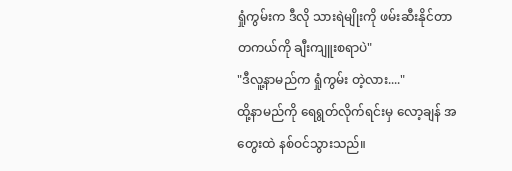ရှုံကွမ်းက ဒီလို သားရဲမျိုးကို ဖမ်းဆီးနိုင်တာ တကယ်ကို ချီးကျူးစရာပဲ"
"ဒီလူ့နာမည်က ရှုံကွမ်း တဲ့လား...."
ထို့နာမည်ကို ရေရွတ်လိုက်ရင်းမှ လော့ချန် အတွေးထဲ နစ်ဝင်သွားသည်။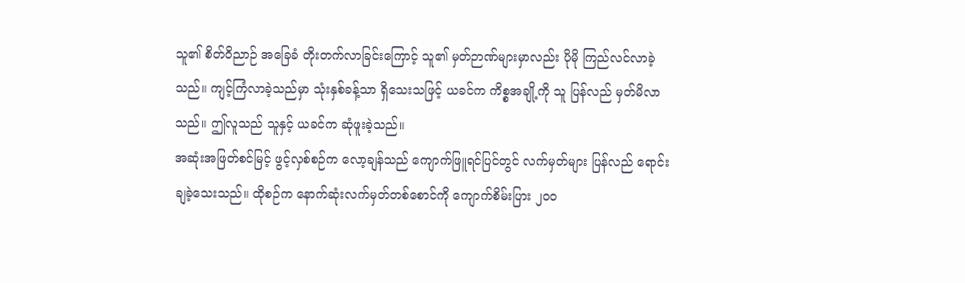သူ၏ စိတ်ဝိညာဉ် အခြေခံ တိုးတက်လာခြင်းကြောင့် သူ၏ မှတ်ဉာဏ်များမှာလည်း ပိုမို ကြည်လင်လာခဲ့သည်။ ကျင့်ကြံလာခဲ့သည်မှာ သုံးနှစ်ခန့်သာ ရှိသေးသဖြင့် ယခင်က ကိစ္စအချို့ကို သူ ပြန်လည် မှတ်မိလာသည်။ ဤလူသည် သူနှင့် ယခင်က ဆုံဖူးခဲ့သည်။
အဆုံးအဖြတ်စင်မြင့် ဖွင့်လှစ်စဉ်က လော့ချန်သည် ကျောက်ဖြူရင်ပြင်တွင် လက်မှတ်များ ပြန်လည် ရောင်းချခဲ့သေးသည်။ ထိုစဉ်က နောက်ဆုံးလက်မှတ်တစ်စောင်ကို ကျောက်စိမ်းပြား ၂၀၀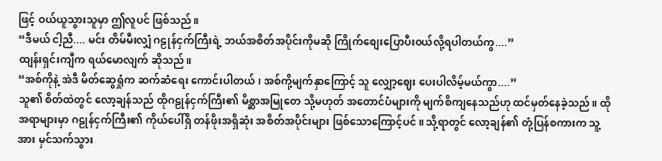ဖြင့် ဝယ်ယူသွားသူမှာ ဤလူပင် ဖြစ်သည်။
“ဒီမယ် ငါ့ညီ.... မင်း တိမ်မီးလျှံ ဂဠုန်ငှက်ကြီးရဲ့ ဘယ်အစိတ်အပိုင်းကိုမဆို ကြိုက်စျေးပြောပီးဝယ်လို့ရပါတယ်ကွ....”
ထျန်းရှင်းကျီက ရယ်မောလျက် ဆိုသည်။
“အစ်ကိုနဲ့ အဲဒီ မိတ်ဆွေရှုံက ဆက်ဆံရေး ကောင်းပါတယ်၊ အစ်ကို့မျက်နှာကြောင့် သူ လျှော့ဈေး ပေးပါလိမ့်မယ်ကွာ....”
သူ၏ စိတ်ထဲတွင် လော့ချန်သည် ထိုဂဠုန်ငှက်ကြီး၏ မိစ္ဆာအမြုတေ သို့မဟုတ် အတောင်ပံများကို မျက်စိကျနေသည်ဟု ထင်မှတ်နေခဲ့သည်။ ထိုအရာများမှာ ဂဠုန်ငှက်ကြီး၏ ကိုယ်ပေါ်ရှိ တန်ဖိုးအရှိဆုံး အစိတ်အပိုင်းများ ဖြစ်သောကြောင့်ပင်။ သို့ရာတွင် လော့ချန်၏ တုံ့ပြန်စကားက သူ့အား မှင်သက်သွား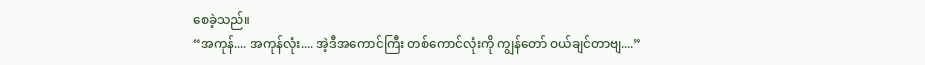စေခဲ့သည်။
“အကုန်.... အကုန်လုံး.... အဲ့ဒီအကောင်ကြီး တစ်ကောင်လုံးကို ကျွန်တော် ဝယ်ချင်တာဗျ....”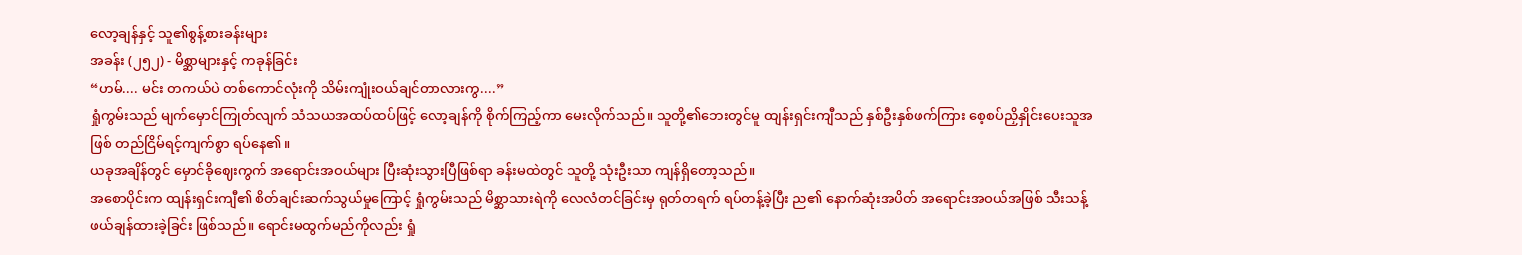လော့ချန်နှင့် သူ၏စွန့်စားခန်းများ
အခန်း (၂၅၂) - မိစ္ဆာများနှင့် ကခုန်ခြင်း
“ဟမ်.... မင်း တကယ်ပဲ တစ်ကောင်လုံးကို သိမ်းကျုံးဝယ်ချင်တာလားကွ....”
ရှုံကွမ်းသည် မျက်မှောင်ကြုတ်လျက် သံသယအထပ်ထပ်ဖြင့် လော့ချန်ကို စိုက်ကြည့်ကာ မေးလိုက်သည်။ သူတို့၏ဘေးတွင်မူ ထျန်းရှင်းကျီသည် နှစ်ဦးနှစ်ဖက်ကြား စေ့စပ်ညှိနှိုင်းပေးသူအဖြစ် တည်ငြိမ်ရင့်ကျက်စွာ ရပ်နေ၏။
ယခုအချိန်တွင် မှောင်ခိုဈေးကွက် အရောင်းအဝယ်များ ပြီးဆုံးသွားပြီဖြစ်ရာ ခန်းမထဲတွင် သူတို့ သုံးဦးသာ ကျန်ရှိတော့သည်။
အစောပိုင်းက ထျန်းရှင်းကျီ၏ စိတ်ချင်းဆက်သွယ်မှုကြောင့် ရှုံကွမ်းသည် မိစ္ဆာသားရဲကို လေလံတင်ခြင်းမှ ရုတ်တရက် ရပ်တန့်ခဲ့ပြီး ည၏ နောက်ဆုံးအပိတ် အရောင်းအဝယ်အဖြစ် သီးသန့်ဖယ်ချန်ထားခဲ့ခြင်း ဖြစ်သည်။ ရောင်းမထွက်မည်ကိုလည်း ရှုံ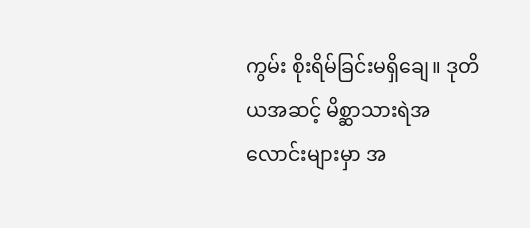ကွမ်း စိုးရိမ်ခြင်းမရှိချေ။ ဒုတိယအဆင့် မိစ္ဆာသားရဲအလောင်းများမှာ အ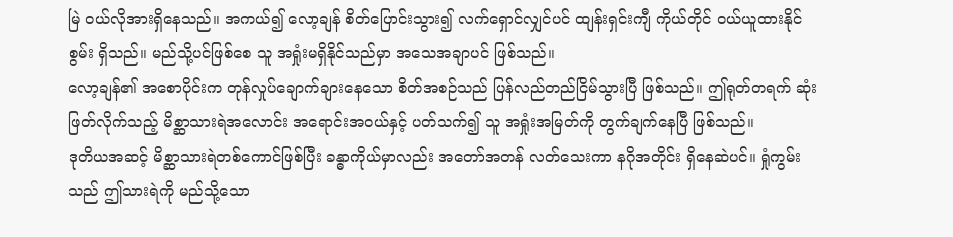မြဲ ဝယ်လိုအားရှိနေသည်။ အကယ်၍ လော့ချန် စိတ်ပြောင်းသွား၍ လက်ရှောင်လျှင်ပင် ထျန်းရှင်းကျီ ကိုယ်တိုင် ဝယ်ယူထားနိုင်စွမ်း ရှိသည်။ မည်သို့ပင်ဖြစ်စေ သူ အရှုံးမရှိနိုင်သည်မှာ အသေအချာပင် ဖြစ်သည်။
လော့ချန်၏ အစောပိုင်းက တုန်လှုပ်ချောက်ချားနေသော စိတ်အစဉ်သည် ပြန်လည်တည်ငြိမ်သွားပြီ ဖြစ်သည်။ ဤရုတ်တရက် ဆုံးဖြတ်လိုက်သည့် မိစ္ဆာသားရဲအလောင်း အရောင်းအဝယ်နှင့် ပတ်သက်၍ သူ အရှုံးအမြတ်ကို တွက်ချက်နေပြီ ဖြစ်သည်။
ဒုတိယအဆင့် မိစ္ဆာသားရဲတစ်ကောင်ဖြစ်ပြီး ခန္ဓာကိုယ်မှာလည်း အတော်အတန် လတ်သေးကာ နဂိုအတိုင်း ရှိနေဆဲပင်။ ရှုံကွမ်းသည် ဤသားရဲကို မည်သို့သော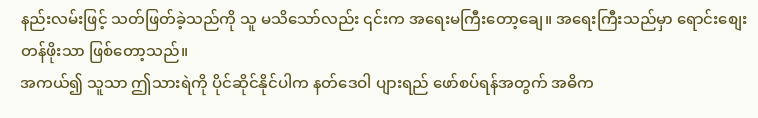နည်းလမ်းဖြင့် သတ်ဖြတ်ခဲ့သည်ကို သူ မသိသော်လည်း ၎င်းက အရေးမကြီးတော့ချေ။ အရေးကြီးသည်မှာ ရောင်းစျေးတန်ဖိုးသာ ဖြစ်တော့သည်။
အကယ်၍ သူသာ ဤသားရဲကို ပိုင်ဆိုင်နိုင်ပါက နတ်ဒေဝါ ပျားရည် ဖော်စပ်ရန်အတွက် အဓိက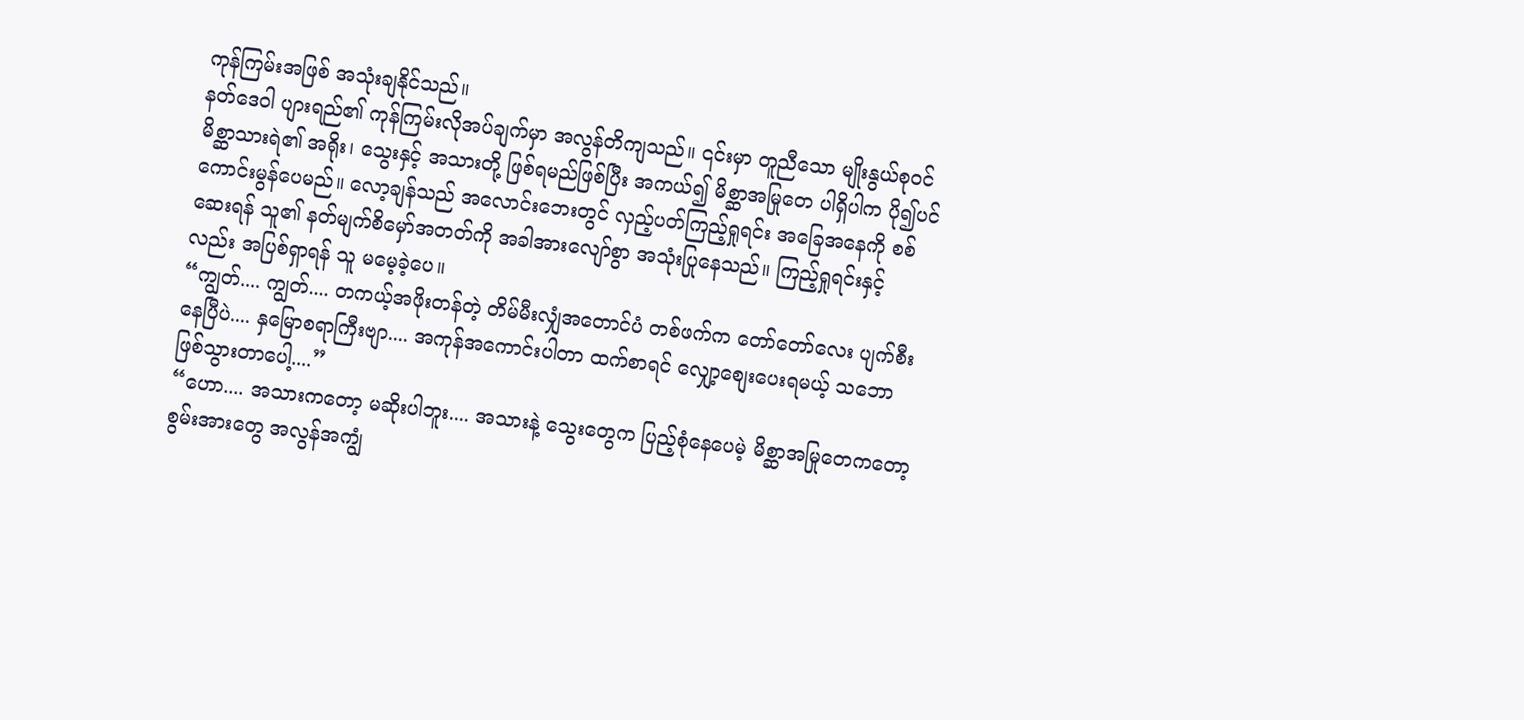ကုန်ကြမ်းအဖြစ် အသုံးချနိုင်သည်။
နတ်ဒေဝါ ပျားရည်၏ ကုန်ကြမ်းလိုအပ်ချက်မှာ အလွန်တိကျသည်။ ၎င်းမှာ တူညီသော မျိုးနွယ်စုဝင် မိစ္ဆာသားရဲ၏ အရိုး၊ သွေးနှင့် အသားတို့ ဖြစ်ရမည်ဖြစ်ပြီး အကယ်၍ မိစ္ဆာအမြုတေ ပါရှိပါက ပို၍ပင် ကောင်းမွန်ပေမည်။ လော့ချန်သည် အလောင်းဘေးတွင် လှည့်ပတ်ကြည့်ရှုရင်း အခြေအနေကို စစ်ဆေးရန် သူ၏ နတ်မျက်စိမှော်အတတ်ကို အခါအားလျော်စွာ အသုံးပြုနေသည်။ ကြည့်ရှုရင်းနှင့်လည်း အပြစ်ရှာရန် သူ မမေ့ခဲ့ပေ။
“ကျွတ်.... ကျွတ်.... တကယ့်အဖိုးတန်တဲ့ တိမ်မီးလျှံအတောင်ပံ တစ်ဖက်က တော်တော်လေး ပျက်စီးနေပြီပဲ.... နှမြောစရာကြီးဗျာ.... အကုန်အကောင်းပါတာ ထက်စာရင် လျှော့စျေးပေးရမယ့် သဘောဖြစ်သွားတာပေါ့....”
“ဟော.... အသားကတော့ မဆိုးပါဘူး.... အသားနဲ့ သွေးတွေက ပြည့်စုံနေပေမဲ့ မိစ္ဆာအမြုတေကတော့ စွမ်းအားတွေ အလွန်အကျွံ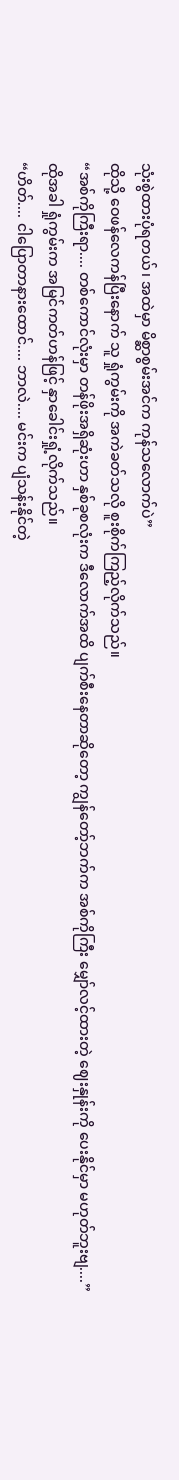သုံးစွဲထားပုံရတယ်၊ အထဲမှာ မိစ္ဆာစွမ်းအင်က ကုန်သလောက်ပဲ”
ထိုသို့ ဝေဖန်လေကန်ပြီးနောက် သူ ရှုံကွမ်းကို အကဲခတ်သလို စူးစိုက်ကြည့်လိုက်သည်။
“အစ်ကိုကြီးရာ.... တစ်ကောင်လုံးမှာ တန်ဖိုးအရှိဆုံးဟာ နှစ်ခုစလုံးက ဒီလောက်အထိ ပျက်စီးနေတာဆိုတော့ ကျွန်တော့်ဘက်က အစ်ကိုကြီး မျှော်လင့်ထားတဲ့ ဈေးနှုန်းကို ပေးနိုင်မှာ မဟုတ်ဘူးဗျ....”
ထိုအခါ ရှုံကွမ်းက အမြင်ကတ်ဟန်ဖြင့် နှာခေါင်းရှုံ့လိုက်သည်။
“ဟိတ်.... ငါပြောတာနားထောင်.... ဘာလဲ.... မင်းက ပျံသန်းနိုင်တဲ့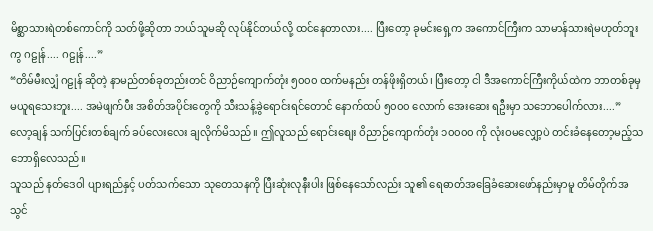မိစ္ဆာသားရဲတစ်ကောင်ကို သတ်ဖို့ဆိုတာ ဘယ်သူမဆို လုပ်နိုင်တယ်လို့ ထင်နေတာလား.... ပြီးတော့ ခုမင်းရှေ့က အကောင်ကြီးက သာမာန်သားရဲမဟုတ်ဘူးကွ ဂဠုန်.... ဂဠုန်....”
“တိမ်မီးလျှံ ဂဠုန် ဆိုတဲ့ နာမည်တစ်ခုတည်းတင် ဝိညာဉ်ကျောက်တုံး ၅၀၀၀ ထက်မနည်း တန်ဖိုးရှိတယ်၊ ပြီးတော့ ငါ ဒီအကောင်ကြီးကိုယ်ထဲက ဘာတစ်ခုမှ မယူရသေးဘူး.... အမဲဖျက်ပီး အစိတ်အပိုင်းတွေကို သီးသန့်ခွဲရောင်းရင်တောင် နောက်ထပ် ၅၀၀၀ လောက် အေးဆေး ရဦးမှာ သဘောပေါက်လား....”
လော့ချန် သက်ပြင်းတစ်ချက် ခပ်လေးလေး ချလိုက်မိသည်။ ဤလူသည် ရောင်းစျေး ဝိညာဉ်ကျောက်တုံး ၁၀၀၀၀ ကို လုံးဝမလျှော့ပဲ တင်းခံနေတော့မည့်သဘောရှိလေသည်။
သူသည် နတ်ဒေဝါ ပျားရည်နှင့် ပတ်သက်သော သုတေသနကို ပြီးဆုံးလုနီးပါး ဖြစ်နေသော်လည်း သူ၏ ရေဓာတ်အခြေခံဆေးဖော်နည်းမှာမူ တိမ်တိုက်အသွင်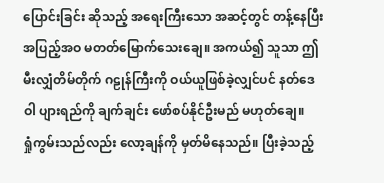ပြောင်းခြင်း ဆိုသည့် အရေးကြီးသော အဆင့်တွင် တန့်နေပြီး အပြည့်အဝ မတတ်မြောက်သေးချေ။ အကယ်၍ သူသာ ဤမီးလျှံတိမ်တိုက် ဂဠုန်ကြီးကို ဝယ်ယူဖြစ်ခဲ့လျှင်ပင် နတ်ဒေဝါ ပျားရည်ကို ချက်ချင်း ဖော်စပ်နိုင်ဦးမည် မဟုတ်ချေ။
ရှုံကွမ်းသည်လည်း လော့ချန်ကို မှတ်မိနေသည်။ ပြီးခဲ့သည့်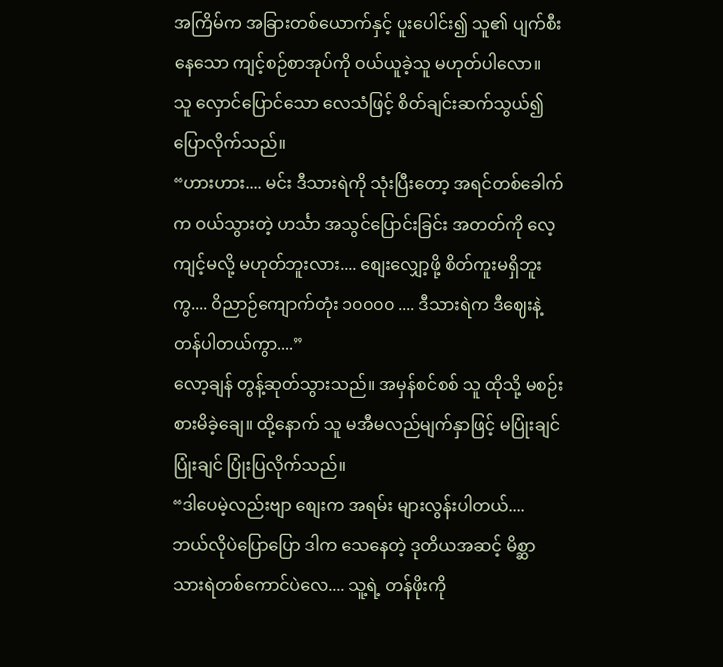အကြိမ်က အခြားတစ်ယောက်နှင့် ပူးပေါင်း၍ သူ၏ ပျက်စီးနေသော ကျင့်စဉ်စာအုပ်ကို ဝယ်ယူခဲ့သူ မဟုတ်ပါလော။
သူ လှောင်ပြောင်သော လေသံဖြင့် စိတ်ချင်းဆက်သွယ်၍ ပြောလိုက်သည်။
“ဟားဟား.... မင်း ဒီသားရဲကို သုံးပြီးတော့ အရင်တစ်ခေါက်က ဝယ်သွားတဲ့ ဟင်္သာ အသွင်ပြောင်းခြင်း အတတ်ကို လေ့ကျင့်မလို့ မဟုတ်ဘူးလား.... စျေးလျှော့ဖို့ စိတ်ကူးမရှိဘူးကွ.... ဝိညာဉ်ကျောက်တုံး ၁၀၀၀၀ .... ဒီသားရဲက ဒီဈေးနဲ့ တန်ပါတယ်ကွာ....”
လော့ချန် တွန့်ဆုတ်သွားသည်။ အမှန်စင်စစ် သူ ထိုသို့ မစဉ်းစားမိခဲ့ချေ။ ထို့နောက် သူ မအီမလည်မျက်နှာဖြင့် မပြုံးချင် ပြုံးချင် ပြုံးပြလိုက်သည်။
“ဒါပေမဲ့လည်းဗျာ စျေးက အရမ်း များလွန်းပါတယ်.... ဘယ်လိုပဲပြောပြော ဒါက သေနေတဲ့ ဒုတိယအဆင့် မိစ္ဆာသားရဲတစ်ကောင်ပဲလေ.... သူ့ရဲ့ တန်ဖိုးကို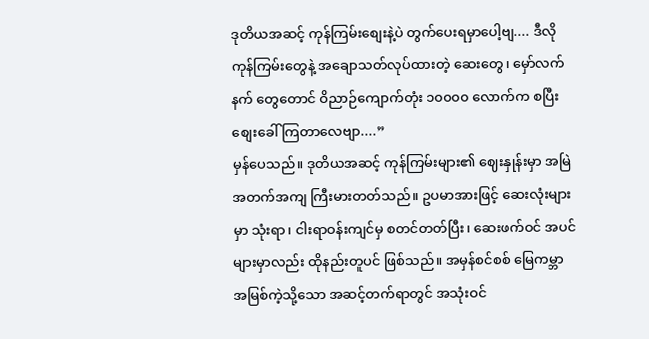ဒုတိယအဆင့် ကုန်ကြမ်းစျေးနဲ့ပဲ တွက်ပေးရမှာပေါ့ဗျ.... ဒီလိုကုန်ကြမ်းတွေနဲ့ အချောသတ်လုပ်ထားတဲ့ ဆေးတွေ၊ မှော်လက်နက် တွေတောင် ဝိညာဉ်ကျောက်တုံး ၁၀၀၀၀ လောက်က စပြီး စျေးခေါ်ကြတာလေဗျာ....”
မှန်ပေသည်။ ဒုတိယအဆင့် ကုန်ကြမ်းများ၏ ဈေးနှုန်းမှာ အမြဲ အတက်အကျ ကြီးမားတတ်သည်။ ဥပမာအားဖြင့် ဆေးလုံးများမှာ သုံးရာ၊ ငါးရာဝန်းကျင်မှ စတင်တတ်ပြီး၊ ဆေးဖက်ဝင် အပင်များမှာလည်း ထိုနည်းတူပင် ဖြစ်သည်။ အမှန်စင်စစ် မြေကမ္ဘာအမြစ်ကဲ့သို့သော အဆင့်တက်ရာတွင် အသုံးဝင်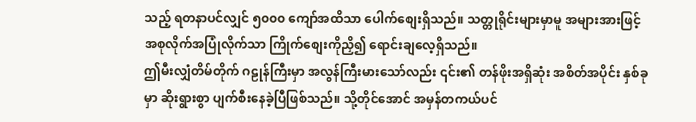သည့် ရတနာပင်လျှင် ၅၀၀၀ ကျော်အထိသာ ပေါက်စျေးရှိသည်။ သတ္တုရိုင်းများမှာမူ အများအားဖြင့် အစုလိုက်အပြုံလိုက်သာ ကြိုက်စျေးကိုညှိ၍ ရောင်းချလေ့ရှိသည်။
ဤမီးလျှံတိမ်တိုက် ဂဠုန်ကြီးမှာ အလွန်ကြီးမားသော်လည်း ၎င်း၏ တန်ဖိုးအရှိဆုံး အစိတ်အပိုင်း နှစ်ခုမှာ ဆိုးရွားစွာ ပျက်စီးနေခဲ့ပြီဖြစ်သည်။ သို့တိုင်အောင် အမှန်တကယ်ပင်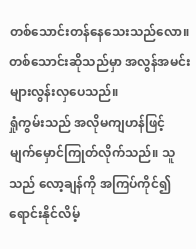တစ်သောင်းတန်နေသေးသည်လော။ တစ်သောင်းဆိုသည်မှာ အလွန်အမင်း များလွန်းလှပေသည်။
ရှုံကွမ်းသည် အလိုမကျဟန်ဖြင့် မျက်မှောင်ကြုတ်လိုက်သည်။ သူသည် လော့ချန်ကို အကြပ်ကိုင်၍ ရောင်းနိုင်လိမ့်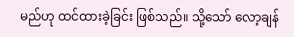မည်ဟု ထင်ထားခဲ့ခြင်း ဖြစ်သည်။ သို့သော် လော့ချန်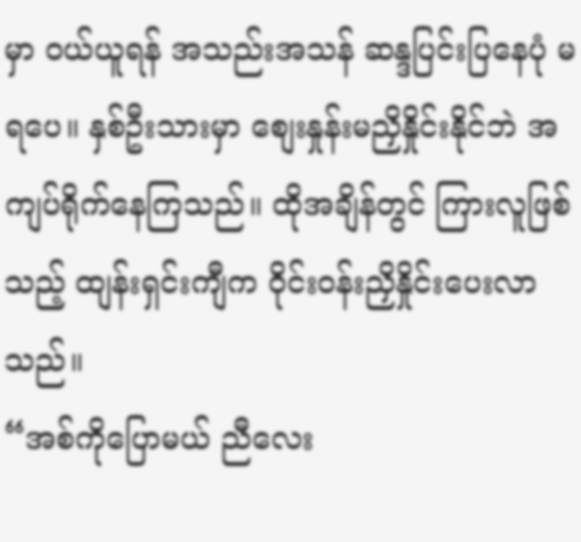မှာ ဝယ်ယူရန် အသည်းအသန် ဆန္ဒပြင်းပြနေပုံ မရပေ။ နှစ်ဦးသားမှာ စျေးနှုန်းမညှိနှိုင်းနိုင်ဘဲ အကျပ်ရိုက်နေကြသည်။ ထိုအချိန်တွင် ကြားလူဖြစ်သည့် ထျန်းရှင်းကျီက ဝိုင်းဝန်းညှိနှိုင်းပေးလာသည်။
“အစ်ကိုပြောမယ် ညီလေး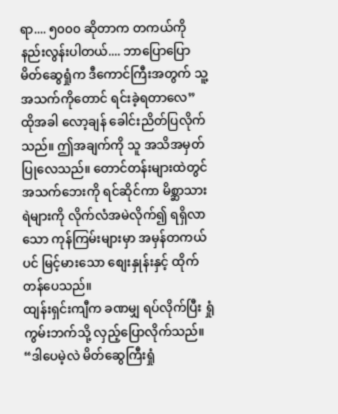ရာ.... ၅၀၀၀ ဆိုတာက တကယ်ကို နည်းလွန်းပါတယ်.... ဘာပြောပြော မိတ်ဆွေရှုံက ဒီကောင်ကြီးအတွက် သူ့အသက်ကိုတောင် ရင်းခဲ့ရတာလေ”
ထိုအခါ လော့ချန် ခေါင်းညိတ်ပြလိုက်သည်။ ဤအချက်ကို သူ အသိအမှတ်ပြုလေသည်။ တောင်တန်းများထဲတွင် အသက်ဘေးကို ရင်ဆိုင်ကာ မိစ္ဆာသားရဲများကို လိုက်လံအမဲလိုက်၍ ရရှိလာသော ကုန်ကြမ်းများမှာ အမှန်တကယ်ပင် မြင့်မားသော စျေးနှုန်းနှင့် ထိုက်တန်ပေသည်။
ထျန်းရှင်းကျီက ခဏမျှ ရပ်လိုက်ပြီး ရှုံကွမ်းဘက်သို့ လှည့်ပြောလိုက်သည်။
“ဒါပေမဲ့လဲ မိတ်ဆွေကြီးရှုံ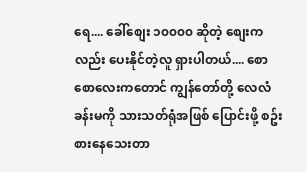ရေ.... ခေါ်စျေး ၁၀၀၀၀ ဆိုတဲ့ စျေးကလည်း ပေးနိုင်တဲ့လူ ရှားပါတယ်.... စောစောလေးကတောင် ကျွန်တော်တို့ လေလံခန်းမကို သားသတ်ရုံအဖြစ် ပြောင်းဖို့ စဥ်းစားနေသေးတာ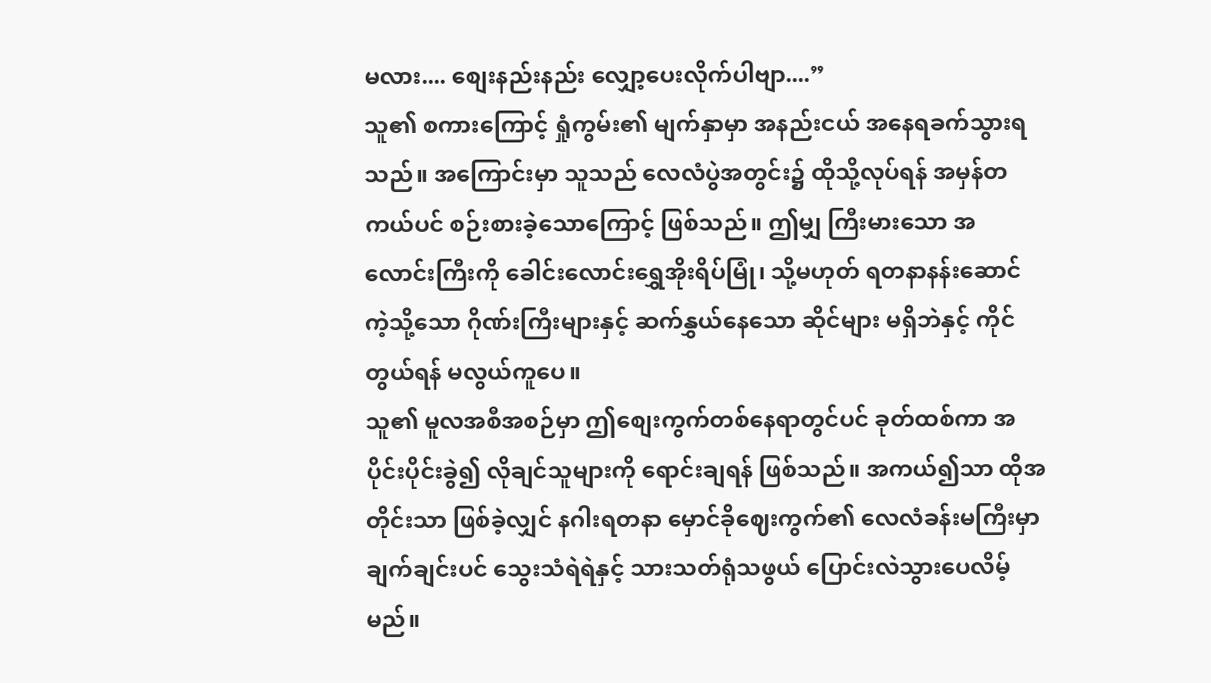မလား.... စျေးနည်းနည်း လျှော့ပေးလိုက်ပါဗျာ....”
သူ၏ စကားကြောင့် ရှုံကွမ်း၏ မျက်နှာမှာ အနည်းငယ် အနေရခက်သွားရသည်။ အကြောင်းမှာ သူသည် လေလံပွဲအတွင်း၌ ထိုသို့လုပ်ရန် အမှန်တကယ်ပင် စဉ်းစားခဲ့သောကြောင့် ဖြစ်သည်။ ဤမျှ ကြီးမားသော အလောင်းကြီးကို ခေါင်းလောင်းရွှေအိုးရိပ်မြုံ၊ သို့မဟုတ် ရတနာနန်းဆောင် ကဲ့သို့သော ဂိုဏ်းကြီးများနှင့် ဆက်နွှယ်နေသော ဆိုင်များ မရှိဘဲနှင့် ကိုင်တွယ်ရန် မလွယ်ကူပေ။
သူ၏ မူလအစီအစဉ်မှာ ဤစျေးကွက်တစ်နေရာတွင်ပင် ခုတ်ထစ်ကာ အပိုင်းပိုင်းခွဲ၍ လိုချင်သူများကို ရောင်းချရန် ဖြစ်သည်။ အကယ်၍သာ ထိုအတိုင်းသာ ဖြစ်ခဲ့လျှင် နဂါးရတနာ မှောင်ခိုဈေးကွက်၏ လေလံခန်းမကြီးမှာ ချက်ချင်းပင် သွေးသံရဲရဲနှင့် သားသတ်ရုံသဖွယ် ပြောင်းလဲသွားပေလိမ့်မည်။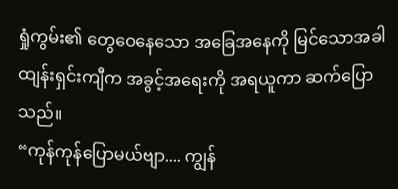ရှုံကွမ်း၏ တွေဝေနေသော အခြေအနေကို မြင်သောအခါ ထျန်းရှင်းကျီက အခွင့်အရေးကို အရယူကာ ဆက်ပြောသည်။
“ကုန်ကုန်ပြောမယ်ဗျာ.... ကျွန်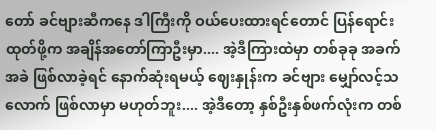တော် ခင်ဗျားဆီကနေ ဒါကြီးကို ဝယ်ပေးထားရင်တောင် ပြန်ရောင်းထုတ်ဖို့က အချိန်အတော်ကြာဦးမှာ.... အဲ့ဒီကြားထဲမှာ တစ်ခုခု အခက်အခဲ ဖြစ်လာခဲ့ရင် နောက်ဆုံးရမယ့် ဈေးနှုန်းက ခင်ဗျား မျှော်လင့်သလောက် ဖြစ်လာမှာ မဟုတ်ဘူး.... အဲ့ဒီတော့ နှစ်ဦးနှစ်ဖက်လုံးက တစ်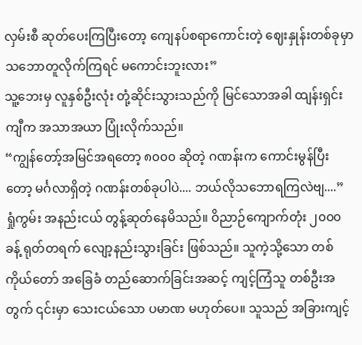လှမ်းစီ ဆုတ်ပေးကြပြီးတော့ ကျေနပ်စရာကောင်းတဲ့ ဈေးနှုန်းတစ်ခုမှာ သဘောတူလိုက်ကြရင် မကောင်းဘူးလား”
သူ့ဘေးမှ လူနှစ်ဦးလုံး တုံ့ဆိုင်းသွားသည်ကို မြင်သောအခါ ထျန်းရှင်းကျီက အသာအယာ ပြုံးလိုက်သည်။
“ကျွန်တော့်အမြင်အရတော့ ၈၀၀၀ ဆိုတဲ့ ဂဏန်းက ကောင်းမွန်ပြီးတော့ မင်္ဂလာရှိတဲ့ ဂဏန်းတစ်ခုပါပဲ.... ဘယ်လိုသဘောရကြလဲဗျ....”
ရှုံကွမ်း အနည်းငယ် တွန့်ဆုတ်နေမိသည်။ ဝိညာဉ်ကျောက်တုံး ၂၀၀၀ ခန့် ရုတ်တရက် လျော့နည်းသွားခြင်း ဖြစ်သည်။ သူကဲ့သို့သော တစ်ကိုယ်တော် အခြေခံ တည်ဆောက်ခြင်းအဆင့် ကျင့်ကြံသူ တစ်ဦးအတွက် ၎င်းမှာ သေးငယ်သော ပမာဏ မဟုတ်ပေ။ သူသည် အခြားကျင့်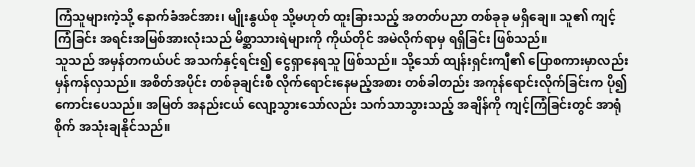ကြံသူများကဲ့သို့ နောက်ခံအင်အား၊ မျိုးနွယ်စု သို့မဟုတ် ထူးခြားသည့် အတတ်ပညာ တစ်ခုခု မရှိချေ။ သူ၏ ကျင့်ကြံခြင်း အရင်းအမြစ်အားလုံးသည် မိစ္ဆာသားရဲများကို ကိုယ်တိုင် အမဲလိုက်ရာမှ ရရှိခြင်း ဖြစ်သည်။
သူသည် အမှန်တကယ်ပင် အသက်နှင့်ရင်း၍ ငွေရှာနေရသူ ဖြစ်သည်။ သို့သော် ထျန်းရှင်းကျီ၏ ပြောစကားမှာလည်း မှန်ကန်လှသည်။ အစိတ်အပိုင်း တစ်ခုချင်းစီ လိုက်ရောင်းနေမည့်အစား တစ်ခါတည်း အကုန်ရောင်းလိုက်ခြင်းက ပို၍ ကောင်းပေသည်။ အမြတ် အနည်းငယ် လျော့သွားသော်လည်း သက်သာသွားသည့် အချိန်ကို ကျင့်ကြံခြင်းတွင် အာရုံစိုက် အသုံးချနိုင်သည်။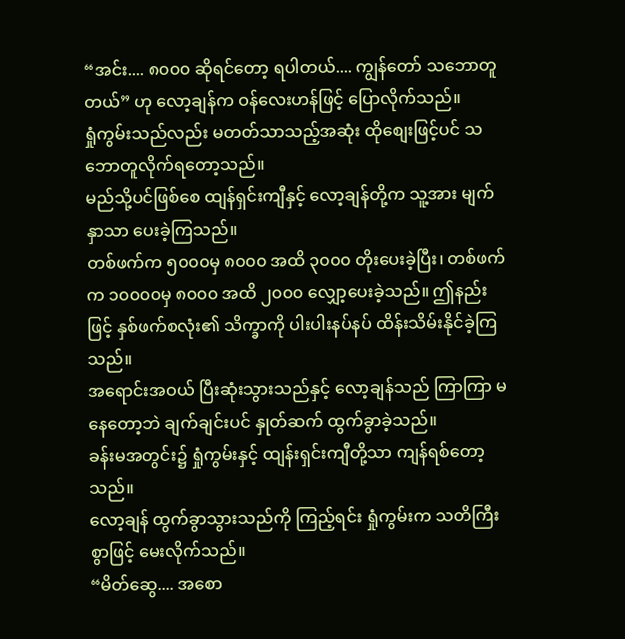“အင်း.... ၈၀၀၀ ဆိုရင်တော့ ရပါတယ်.... ကျွန်တော် သဘောတူတယ်” ဟု လော့ချန်က ဝန်လေးဟန်ဖြင့် ပြောလိုက်သည်။
ရှုံကွမ်းသည်လည်း မတတ်သာသည့်အဆုံး ထိုစျေးဖြင့်ပင် သဘောတူလိုက်ရတော့သည်။
မည်သို့ပင်ဖြစ်စေ ထျန်ရှင်းကျီနှင့် လော့ချန်တို့က သူ့အား မျက်နှာသာ ပေးခဲ့ကြသည်။
တစ်ဖက်က ၅၀၀၀မှ ၈၀၀၀ အထိ ၃၀၀၀ တိုးပေးခဲ့ပြီး၊ တစ်ဖက်က ၁၀၀၀၀မှ ၈၀၀၀ အထိ ၂၀၀၀ လျှော့ပေးခဲ့သည်။ ဤနည်းဖြင့် နှစ်ဖက်စလုံး၏ သိက္ခာကို ပါးပါးနပ်နပ် ထိန်းသိမ်းနိုင်ခဲ့ကြသည်။
အရောင်းအဝယ် ပြီးဆုံးသွားသည်နှင့် လော့ချန်သည် ကြာကြာ မနေတော့ဘဲ ချက်ချင်းပင် နှုတ်ဆက် ထွက်ခွာခဲ့သည်။
ခန်းမအတွင်း၌ ရှုံကွမ်းနှင့် ထျန်းရှင်းကျီတို့သာ ကျန်ရစ်တော့သည်။
လော့ချန် ထွက်ခွာသွားသည်ကို ကြည့်ရင်း ရှုံကွမ်းက သတိကြီးစွာဖြင့် မေးလိုက်သည်။
“မိတ်ဆွေ.... အစော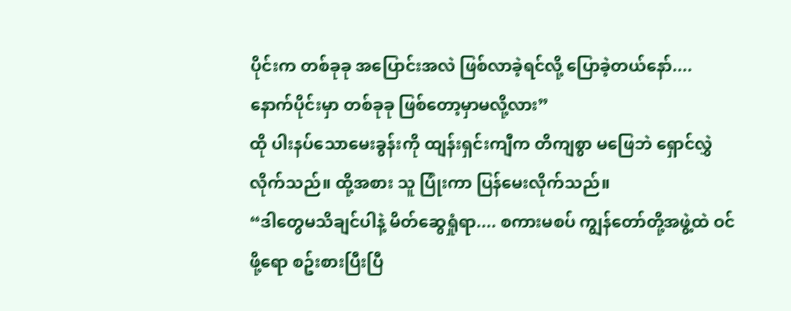ပိုင်းက တစ်ခုခု အပြောင်းအလဲ ဖြစ်လာခဲ့ရင်လို့ ပြောခဲ့တယ်နော်.... နောက်ပိုင်းမှာ တစ်ခုခု ဖြစ်တော့မှာမလို့လား”
ထို ပါးနပ်သောမေးခွန်းကို ထျန်းရှင်းကျီက တိကျစွာ မဖြေဘဲ ရှောင်လွှဲလိုက်သည်။ ထို့အစား သူ ပြုံးကာ ပြန်မေးလိုက်သည်။
“ဒါတွေမသိချင်ပါနဲ့ မိတ်ဆွေရှုံရာ.... စကားမစပ် ကျွန်တော်တို့အဖွဲ့ထဲ ဝင်ဖို့ရော စဥ်းစားပြီးပြီ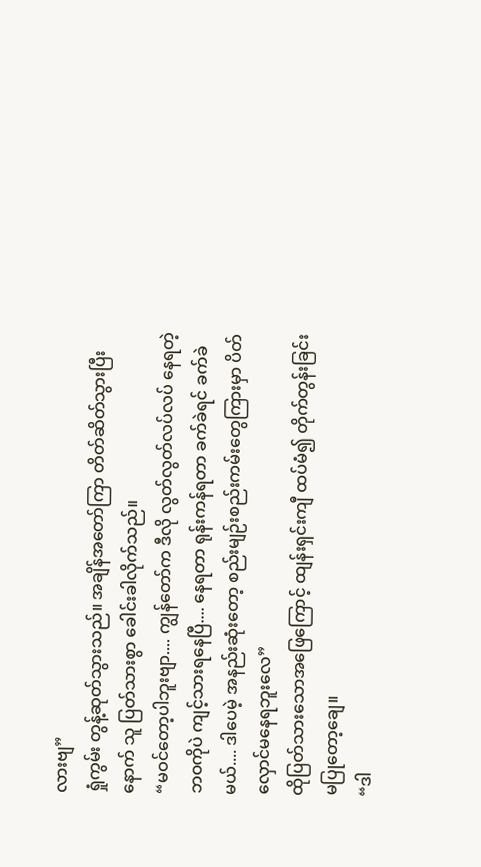လားဗျ”
ရှုံကွမ်း တွန့်ဆုတ်သွားသည်။ အချိန်အတော်ကြာ တိတ်ဆိတ်သွားပြီးနောက် သူ ပြတ်သားစွာ ခေါင်းခါလိုက်သည်။
“မဝင်တော့ပါဘူးဗျာ.... ကျွန်တော်က ဒီလို လွတ်လွတ်လပ်လပ် နေရတဲ့ ဘဝကိုပဲ ကျင့်သားရနေပြီ.... နေရတာ ရုန်းကန်ရတာ ခက်ခဲရင် ခက်ခဲမယ်.... ဒါပေမဲ့ အနည်းဆုံးတော့ စည်းမျဉ်းစည်းကမ်းတွေကြားမှာ ပိတ်လှောင်မနေရဘူးလေ”
ထိုပြတ်သားသောအဖြေကြောင့် ထျန်းရှင်းကျီ ထပ်မံ၍ တိုက်တွန်းခြင်း မပြုတော့ချေ။
“ဒါ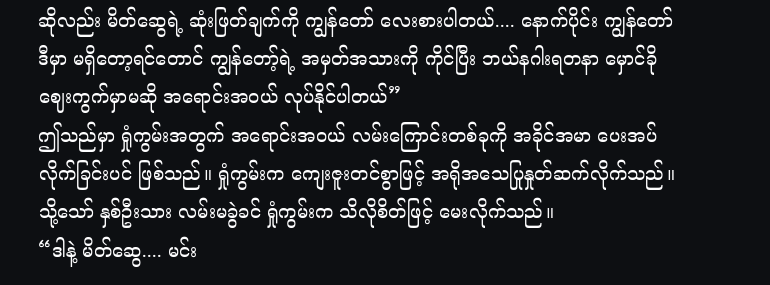ဆိုလည်း မိတ်ဆွေရဲ့ ဆုံးဖြတ်ချက်ကို ကျွန်တော် လေးစားပါတယ်.... နောက်ပိုင်း ကျွန်တော် ဒီမှာ မရှိတော့ရင်တောင် ကျွန်တော့်ရဲ့ အမှတ်အသားကို ကိုင်ပြီး ဘယ်နဂါးရတနာ မှောင်ခိုဈေးကွက်မှာမဆို အရောင်းအဝယ် လုပ်နိုင်ပါတယ်”
ဤသည်မှာ ရှုံကွမ်းအတွက် အရောင်းအဝယ် လမ်းကြောင်းတစ်ခုကို အခိုင်အမာ ပေးအပ်လိုက်ခြင်းပင် ဖြစ်သည်။ ရှုံကွမ်းက ကျေးဇူးတင်စွာဖြင့် အရိုအသေပြုနှုတ်ဆက်လိုက်သည်။
သို့သော် နှစ်ဦးသား လမ်းမခွဲခင် ရှုံကွမ်းက သိလိုစိတ်ဖြင့် မေးလိုက်သည်။
“ဒါနဲ့ မိတ်ဆွေ.... မင်း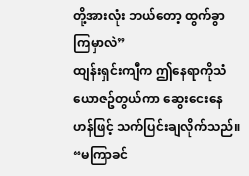တို့အားလုံး ဘယ်တော့ ထွက်ခွာကြမှာလဲ”
ထျန်းရှင်းကျီက ဤနေရာကိုသံယောဇဥ်တွယ်ကာ ဆွေးငေးနေဟန်ဖြင့် သက်ပြင်းချလိုက်သည်။
“မကြာခင်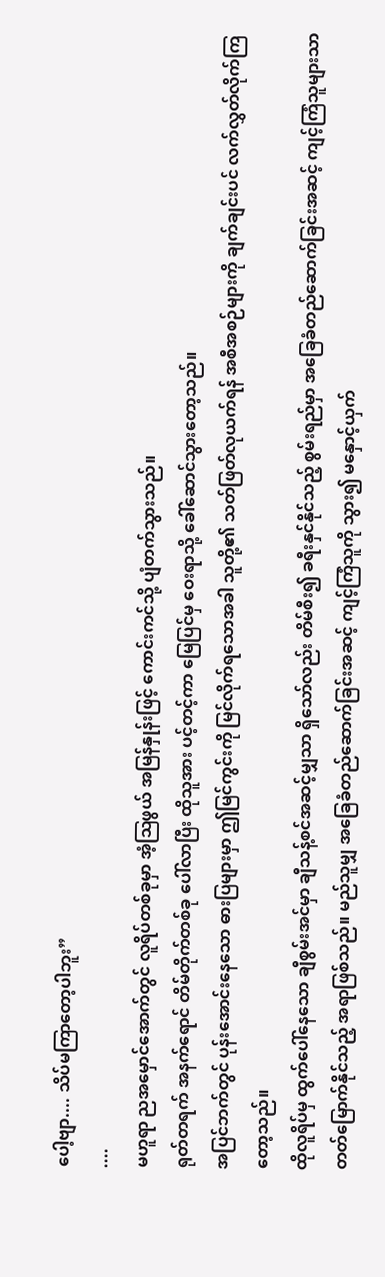ပေါ့ဗျာ.... သိပ်မကြာတော့ပါဘူး”
....
မဟူရာ ညအမှောင်အောက်တွင် လူရိပ်တစ်ခုမှာ အံ့ဩဖွယ် အမြန်နှုန်းဖြင့် ကောင်းကင်သို့ ပျံတက်သွားသည်။
ရုတ်တရက် အနက်ရောင် တိမ်တိုက်တစ်ခု ပေါ်လာပြီး ထိုသူအား ပင့်တင့်ကာ မြေပြင်မှ ဝေးရာသို့ ခေါ်ဆောင်သွားတော့သည်။
အပြင်ဘက်တွင် ပုန်းအောင်းနေသော ဓားပြများမှာ ဤမြင်ကွင်းကို မြင်လိုက်ရသောအခါ သူတို့၏ သတ်ဖြတ်လုယက်ရန် အစီအစဉ်များကို ချက်ချင်းပင် လက်လွှတ်လိုက်ကြတော့သည်။
ထိုလူရိပ်မှ ထွက်ပေါ်နေသော ချီစွမ်းအင်မှာ ချီသန့်စင်အဆင့်မျှသာ ရှိသော်လည်း တိမ်စီး၍ ခရီးနှင်နိုင်သည့် စွမ်းရည်မှာ အခြေခံတည်ဆောက်ခြင်းအဆင့် ကျင့်ကြံသူများသာ တတ်မြောက်နိုင်သည့် အရာဖြစ်သည်။ မည်သူမျှ အခြေခံတည်ဆောက်ခြင်းအဆင့် ကျင့်ကြံသူကို သွား၍ မနှောင့်ယှက်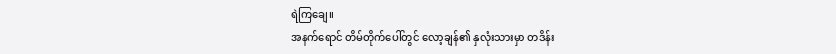ရဲကြချေ။
အနက်ရောင် တိမ်တိုက်ပေါ်တွင် လော့ချန်၏ နှလုံးသားမှာ တဒိန်း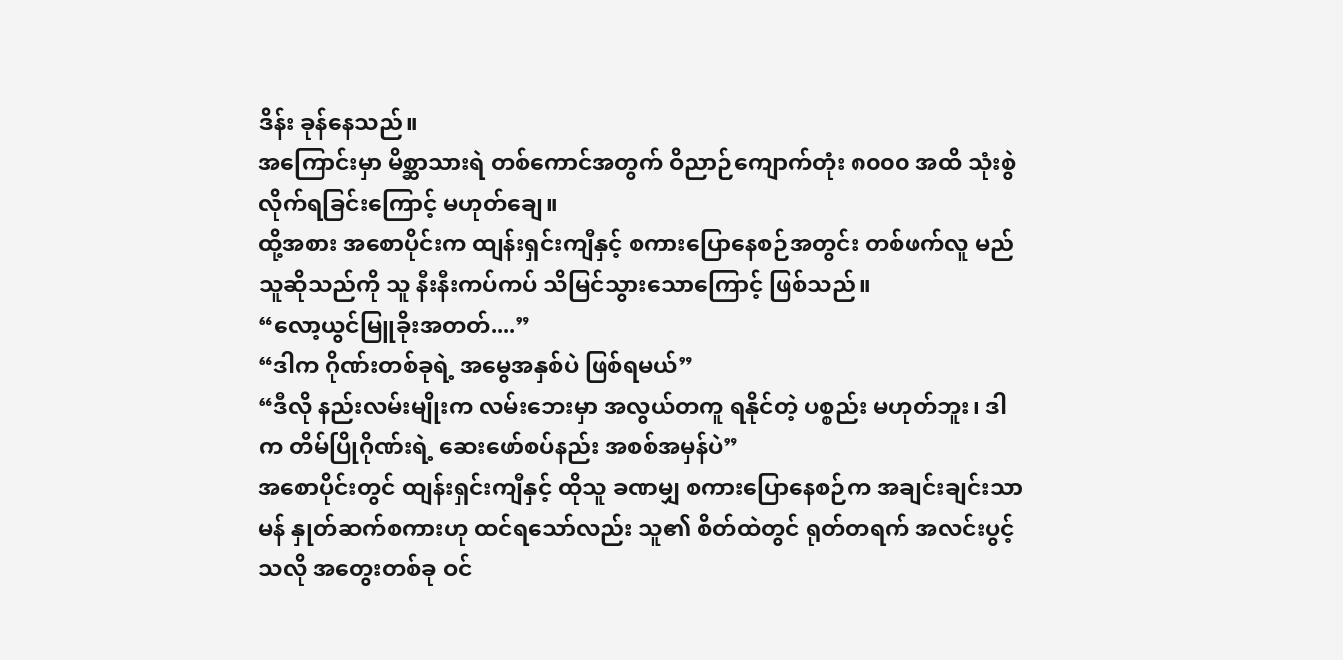ဒိန်း ခုန်နေသည်။
အကြောင်းမှာ မိစ္ဆာသားရဲ တစ်ကောင်အတွက် ဝိညာဉ်ကျောက်တုံး ၈၀၀၀ အထိ သုံးစွဲလိုက်ရခြင်းကြောင့် မဟုတ်ချေ။
ထို့အစား အစောပိုင်းက ထျန်းရှင်းကျီနှင့် စကားပြောနေစဉ်အတွင်း တစ်ဖက်လူ မည်သူဆိုသည်ကို သူ နီးနီးကပ်ကပ် သိမြင်သွားသောကြောင့် ဖြစ်သည်။
“လော့ယွင်မြူခိုးအတတ်....”
“ဒါက ဂိုဏ်းတစ်ခုရဲ့ အမွေအနှစ်ပဲ ဖြစ်ရမယ်”
“ဒီလို နည်းလမ်းမျိုးက လမ်းဘေးမှာ အလွယ်တကူ ရနိုင်တဲ့ ပစ္စည်း မဟုတ်ဘူး၊ ဒါက တိမ်ပြိုဂိုဏ်းရဲ့ ဆေးဖော်စပ်နည်း အစစ်အမှန်ပဲ”
အစောပိုင်းတွင် ထျန်းရှင်းကျီနှင့် ထိုသူ ခဏမျှ စကားပြောနေစဉ်က အချင်းချင်းသာမန် နှုတ်ဆက်စကားဟု ထင်ရသော်လည်း သူ၏ စိတ်ထဲတွင် ရုတ်တရက် အလင်းပွင့်သလို အတွေးတစ်ခု ဝင်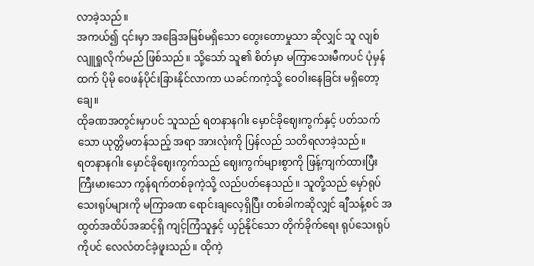လာခဲ့သည်။
အကယ်၍ ၎င်းမှာ အခြေအမြစ်မရှိသော တွေးတောမှုသာ ဆိုလျှင် သူ လျစ်လျူရှုလိုက်မည် ဖြစ်သည်။ သို့သော် သူ၏ စိတ်မှာ မကြာသေးမီကပင် ပုံမှန်ထက် ပိုမို ဝေဖန်ပိုင်းခြားနိုင်လာကာ ယခင်ကကဲ့သို့ ဝေဝါးနေခြင်း မရှိတော့ချေ။
ထိုခဏအတွင်းမှာပင် သူသည် ရတနာနဂါး မှောင်ခိုဈေးကွက်နှင့် ပတ်သက်သော ယုတ္တိမတန်သည့် အရာ အားလုံးကို ပြန်လည် သတိရလာခဲ့သည်။
ရတနာနဂါး မှောင်ခိုဈေးကွက်သည် ဈေးကွက်များစွာကို ဖြန့်ကျက်ထားပြီး ကြီးမားသော ကွန်ရက်တစ်ခုကဲ့သို့ လည်ပတ်နေသည်။ သူတို့သည် မှော်ရုပ်သေးရုပ်များကို မကြာခဏ ရောင်းချလေ့ရှိပြီး တစ်ခါကဆိုလျှင် ချီသန့်စင် အထွတ်အထိပ်အဆင့်ရှိ ကျင့်ကြံသူနှင့် ယှဉ်နိုင်သော တိုက်ခိုက်ရေး ရုပ်သေးရုပ်ကိုပင် လေလံတင်ခဲ့ဖူးသည်။ ထိုကဲ့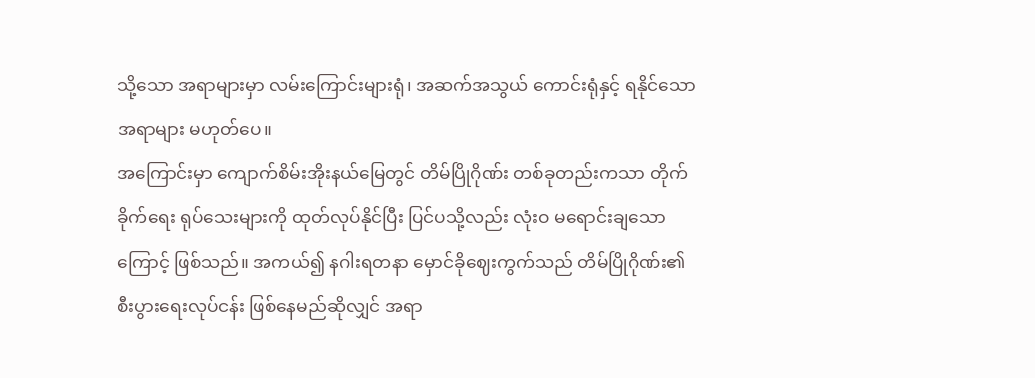သို့သော အရာများမှာ လမ်းကြောင်းများရုံ၊ အဆက်အသွယ် ကောင်းရုံနှင့် ရနိုင်သော အရာများ မဟုတ်ပေ။
အကြောင်းမှာ ကျောက်စိမ်းအိုးနယ်မြေတွင် တိမ်ပြိုဂိုဏ်း တစ်ခုတည်းကသာ တိုက်ခိုက်ရေး ရုပ်သေးများကို ထုတ်လုပ်နိုင်ပြီး ပြင်ပသို့လည်း လုံးဝ မရောင်းချသောကြောင့် ဖြစ်သည်။ အကယ်၍ နဂါးရတနာ မှောင်ခိုဈေးကွက်သည် တိမ်ပြိုဂိုဏ်း၏ စီးပွားရေးလုပ်ငန်း ဖြစ်နေမည်ဆိုလျှင် အရာ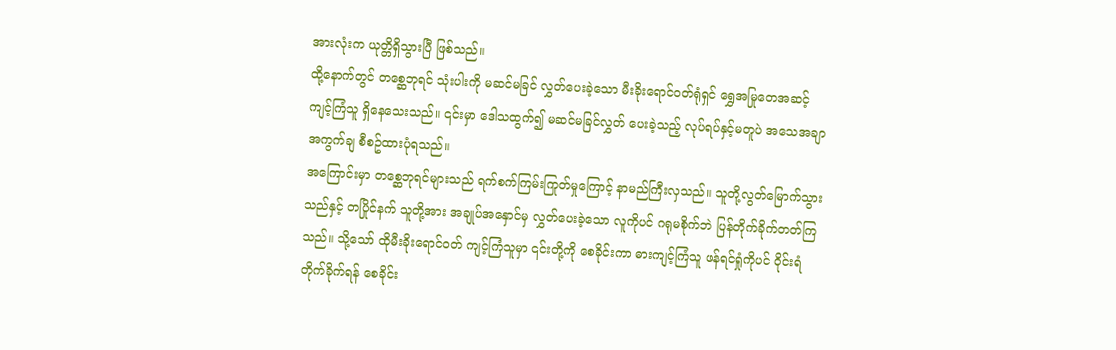အားလုံးက ယုတ္တိရှိသွားပြီ ဖြစ်သည်။
ထို့နောက်တွင် တစ္ဆေဘုရင် သုံးပါးကို မဆင်မခြင် လွှတ်ပေးခဲ့သော မီးခိုးရောင်ဝတ်ရုံရှင် ရွှေအမြုတေအဆင့် ကျင့်ကြံသူ ရှိနေသေးသည်။ ၎င်းမှာ ဒေါသထွက်၍ မဆင်မခြင်လွှတ် ပေးခဲ့သည့် လုပ်ရပ်နှင့်မတူပဲ အသေအချာအကွက်ချ စီစဥ်ထားပုံရသည်။
အကြောင်းမှာ တစ္ဆေဘုရင်များသည် ရက်စက်ကြမ်းကြုတ်မှုကြောင့် နာမည်ကြီးလှသည်။ သူတို့လွတ်မြောက်သွားသည်နှင့် တပြိုင်နက် သူတို့အား အချုပ်အနှောင်မှ လွှတ်ပေးခဲ့သော လူကိုပင် ဂရုမစိုက်ဘဲ ပြန်တိုက်ခိုက်တတ်ကြသည်။ သို့သော် ထိုမီးခိုးရောင်ဝတ် ကျင့်ကြံသူမှာ ၎င်းတို့ကို စေခိုင်းကာ ဓားကျင့်ကြံသူ ဖန်ရင်ရှုံကိုပင် ဝိုင်းရံတိုက်ခိုက်ရန် စေခိုင်း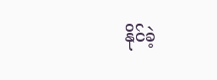နိုင်ခဲ့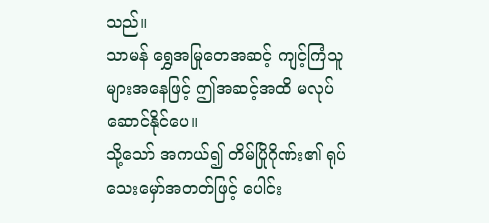သည်။
သာမန် ရွှေအမြုတေအဆင့် ကျင့်ကြံသူများအနေဖြင့် ဤအဆင့်အထိ မလုပ်ဆောင်နိုင်ပေ။
သို့သော် အကယ်၍ တိမ်ပြိုဂိုဏ်း၏ ရုပ်သေးမှော်အတတ်ဖြင့် ပေါင်း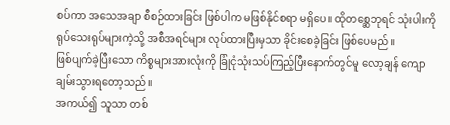စပ်ကာ အသေအချာ စီစဉ်ထားခြင်း ဖြစ်ပါက မဖြစ်နိုင်စရာ မရှိပေ။ ထိုတစ္ဆေဘုရင် သုံးပါးကို ရုပ်သေးရုပ်များကဲ့သို့ အစီအရင်များ လုပ်ထားပြီးမှသာ ခိုင်းစေခဲ့ခြင်း ဖြစ်ပေမည်။
ဖြစ်ပျက်ခဲ့ပြီးသော ကိစ္စများအားလုံးကို ခြုံငုံသုံးသပ်ကြည့်ပြီးနောက်တွင်မူ လော့ချန် ကျောချမ်းသွားရတော့သည်။
အကယ်၍ သူသာ တစ်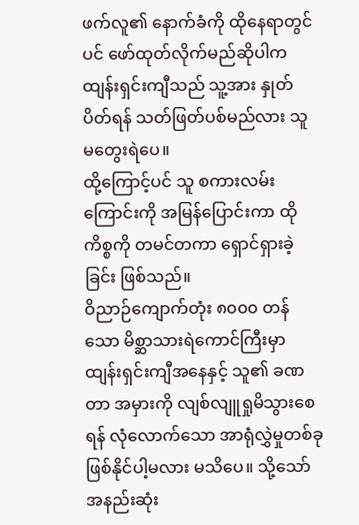ဖက်လူ၏ နောက်ခံကို ထိုနေရာတွင်ပင် ဖော်ထုတ်လိုက်မည်ဆိုပါက ထျန်းရှင်းကျီသည် သူ့အား နှုတ်ပိတ်ရန် သတ်ဖြတ်ပစ်မည်လား သူ မတွေးရဲပေ။
ထို့ကြောင့်ပင် သူ စကားလမ်းကြောင်းကို အမြန်ပြောင်းကာ ထိုကိစ္စကို တမင်တကာ ရှောင်ရှားခဲ့ခြင်း ဖြစ်သည်။
ဝိညာဉ်ကျောက်တုံး ၈၀၀၀ တန်သော မိစ္ဆာသားရဲကောင်ကြီးမှာ ထျန်းရှင်းကျီအနေနှင့် သူ၏ ခဏတာ အမှားကို လျစ်လျူရှုမိသွားစေရန် လုံလောက်သော အာရုံလွှဲမှုတစ်ခု ဖြစ်နိုင်ပါ့မလား မသိပေ။ သို့သော် အနည်းဆုံး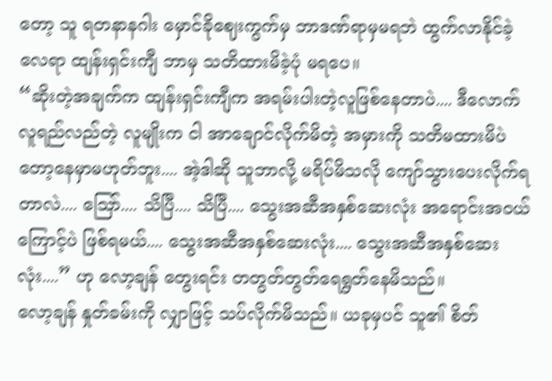တော့ သူ ရတနာနဂါး မှောင်ခိုဈေးကွက်မှ ဘာဒဏ်ရာမှမရဘဲ ထွက်လာနိုင်ခဲ့လေရာ ထျန်းရှင်းကျီ ဘာမှ သတိထားမိခဲ့ပုံ မရပေ။
“ဆိုးတဲ့အချက်က ထျန်းရှင်းကျီက အရမ်းပါးတဲ့လူဖြစ်နေတာပဲ.... ဒီလောက် လူရည်လည်တဲ့ လူမျိုးက ငါ အာချောင်လိုက်မိတဲ့ အမှားကို သတိမထားမိပဲတော့နေမှာမဟုတ်ဘူး.... အဲ့ဒါဆို သူဘာလို့ မရိပ်မိသလို ကျော်သွားပေးလိုက်ရတာလဲ.... ဩော်.... သိပြီ.... သိပြီ.... သွေးအဆီအနှစ်ဆေးလုံး အရောင်းအဝယ်ကြောင့်ပဲ ဖြစ်ရမယ်.... သွေးအဆီအနှစ်ဆေးလုံး.... သွေးအဆီအနှစ်ဆေးလုံး....” ဟု လော့ချန် တွေးရင်း တတွတ်တွတ်ရေရွတ်နေမိသည်။
လော့ချန် နှုတ်ခမ်းကို လျှာဖြင့် သပ်လိုက်မိသည်။ ယခုမှပင် သူ၏ စိတ်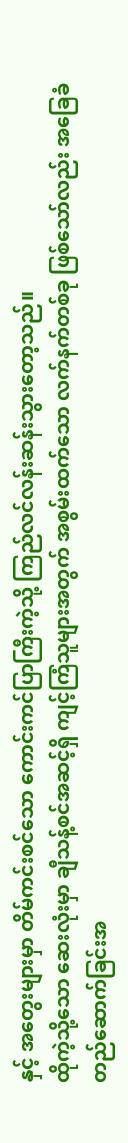နှင့် အတွေးများမှာ တိမ်ကင်းစင်သော ကောင်းကင်ပြာကြီးကဲ့သို့ ကြည်လင်လန်းဆန်းသွားတော့သည်။
ထိုကဲ့သို့သော ဆေးလုံးမှာ ချီသန့်စင်အဆင့်ရှိ ကျင့်ကြံသူများအတွက် အစွမ်းထက်သော လက်နက်တစ်ခု ဖြစ်သော်လည်း အခြေခံ တည်ဆောက်ခြင်းအ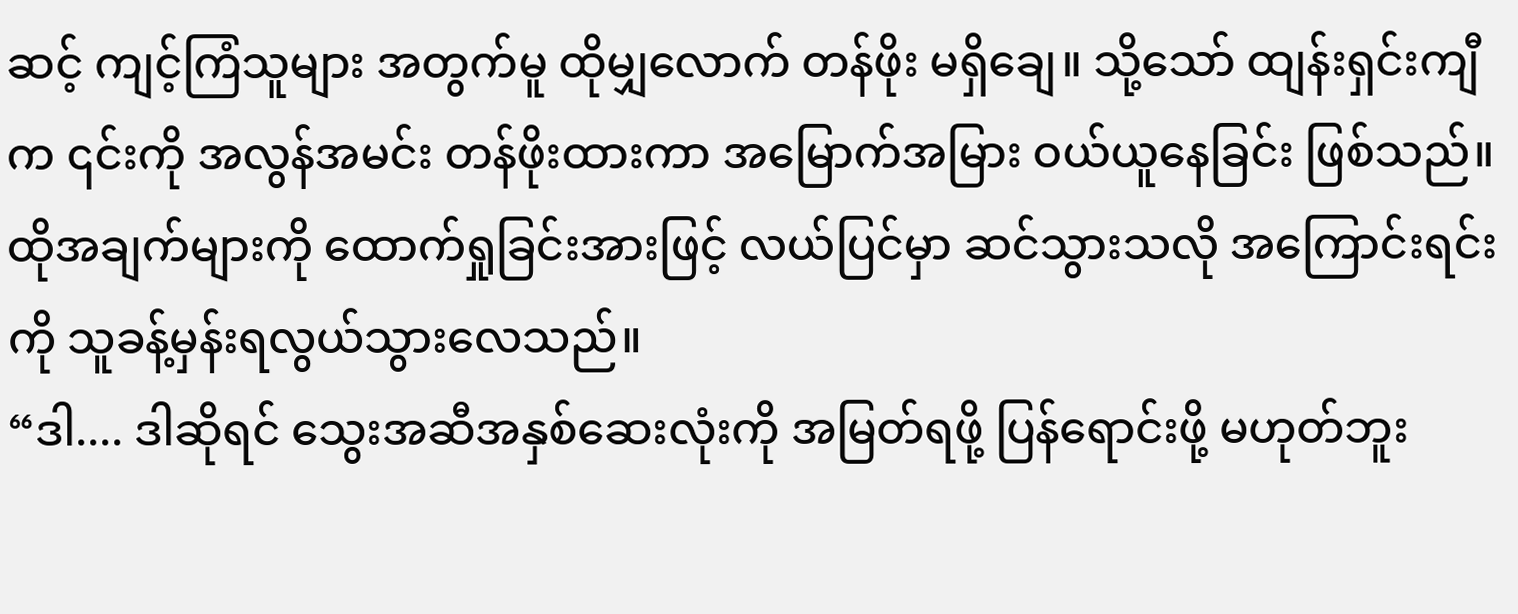ဆင့် ကျင့်ကြံသူများ အတွက်မူ ထိုမျှလောက် တန်ဖိုး မရှိချေ။ သို့သော် ထျန်းရှင်းကျီက ၎င်းကို အလွန်အမင်း တန်ဖိုးထားကာ အမြောက်အမြား ဝယ်ယူနေခြင်း ဖြစ်သည်။ ထိုအချက်များကို ထောက်ရှုခြင်းအားဖြင့် လယ်ပြင်မှာ ဆင်သွားသလို အကြောင်းရင်းကို သူခန့်မှန်းရလွယ်သွားလေသည်။
“ဒါ.... ဒါဆိုရင် သွေးအဆီအနှစ်ဆေးလုံးကို အမြတ်ရဖို့ ပြန်ရောင်းဖို့ မဟုတ်ဘူး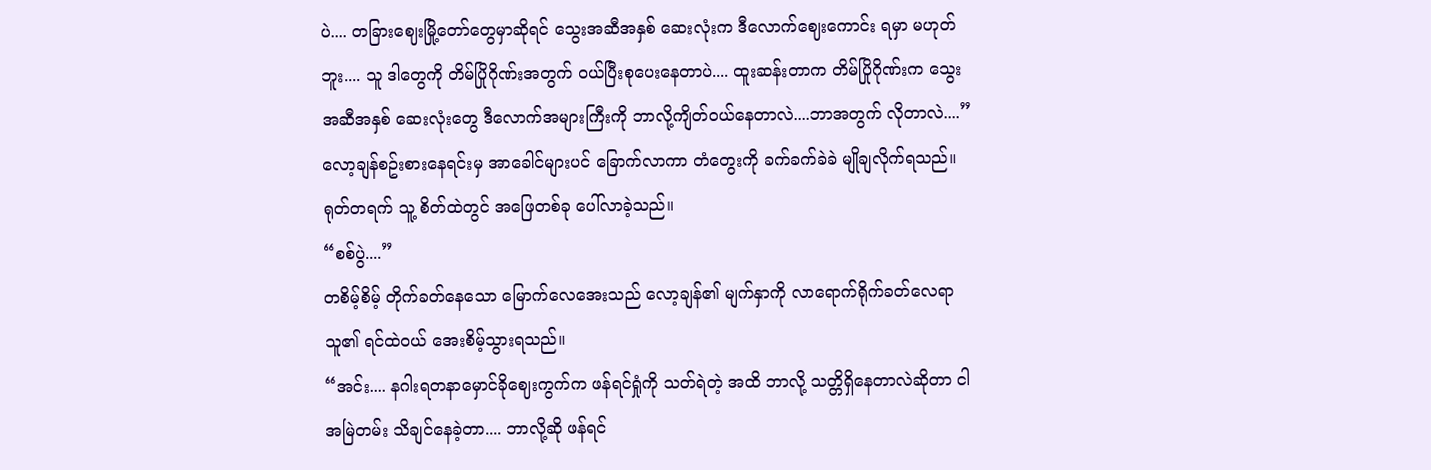ပဲ.... တခြားဈေးမြို့တော်တွေမှာဆိုရင် သွေးအဆီအနှစ် ဆေးလုံးက ဒီလောက်ဈေးကောင်း ရမှာ မဟုတ်ဘူး.... သူ ဒါတွေကို တိမ်ပြိုဂိုဏ်းအတွက် ဝယ်ပြီးစုပေးနေတာပဲ.... ထူးဆန်းတာက တိမ်ပြိုဂိုဏ်းက သွေးအဆီအနှစ် ဆေးလုံးတွေ ဒီလောက်အများကြီးကို ဘာလို့ကျိတ်ဝယ်နေတာလဲ....ဘာအတွက် လိုတာလဲ....”
လော့ချန်စဥ်းစားနေရင်းမှ အာခေါင်များပင် ခြောက်လာကာ တံတွေးကို ခက်ခက်ခဲခဲ မျိုချလိုက်ရသည်။ ရုတ်တရက် သူ့ စိတ်ထဲတွင် အဖြေတစ်ခု ပေါ်လာခဲ့သည်။
“စစ်ပွဲ....”
တစိမ့်စိမ့် တိုက်ခတ်နေသော မြောက်လေအေးသည် လော့ချန်၏ မျက်နှာကို လာရောက်ရိုက်ခတ်လေရာ သူ၏ ရင်ထဲဝယ် အေးစိမ့်သွားရသည်။
“အင်း.... နဂါးရတနာမှောင်ခိုဈေးကွက်က ဖန်ရင်ရှုံကို သတ်ရဲတဲ့ အထိ ဘာလို့ သတ္တိရှိနေတာလဲဆိုတာ ငါ အမြဲတမ်း သိချင်နေခဲ့တာ.... ဘာလို့ဆို ဖန်ရင်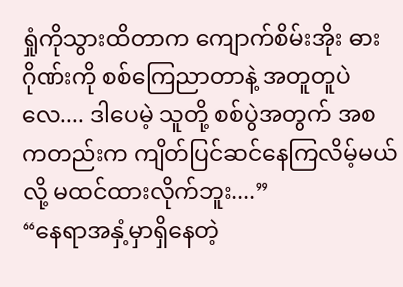ရှုံကိုသွားထိတာက ကျောက်စိမ်းအိုး ဓားဂိုဏ်းကို စစ်ကြေညာတာနဲ့ အတူတူပဲလေ.... ဒါပေမဲ့ သူတို့ စစ်ပွဲအတွက် အစကတည်းက ကျိတ်ပြင်ဆင်နေကြလိမ့်မယ်လို့ မထင်ထားလိုက်ဘူး....”
“နေရာအနှံ့မှာရှိနေတဲ့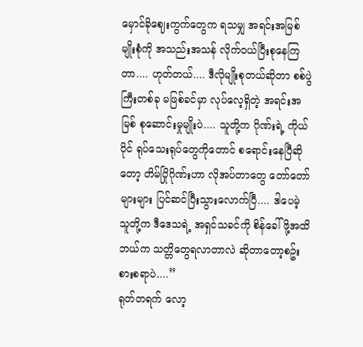မှောင်ခိုဈေးကွက်တွေက ရသမျှ အရင်းအမြစ်မျိုးစုံကို အသည်းအသန် လိုက်ဝယ်ပြီးစုနေကြတာ.... ဟုတ်တယ်.... ဒီလိုမျိုးစုတယ်ဆိုတာ စစ်ပွဲကြီးတစ်ခု မဖြစ်ခင်မှာ လုပ်လေ့ရှိတဲ့ အရင်းအမြစ် စုဆောင်းမှုမျိုးပဲ.... သူတို့က ဂိုဏ်းရဲ့ ကိုယ်ပိုင် ရုပ်သေးရုပ်တွေကိုတောင် စရောင်းနေပြီဆိုတော့ တိမ်ပြိုဂိုဏ်းဟာ လိုအပ်တာတွေ တော်တော်များများ ပြင်ဆင်ပြီးသွားလောက်ပြီ.... ဒါပေမဲ့ သူတို့က ဒီဒေသရဲ့ အရှင်သခင်ကို စိန်ခေါ်ဖို့အထိ ဘယ်က သတ္တိတွေရလာတာလဲ ဆိုတာတော့စဥ်းစားစရာပဲ....”
ရုတ်တရက် လော့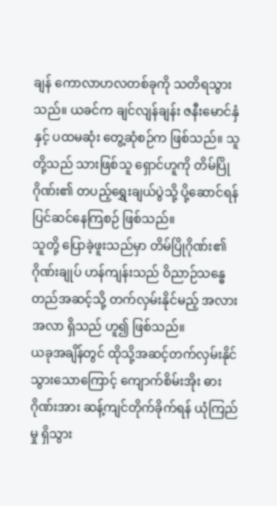ချန် ကောလာဟလတစ်ခုကို သတိရသွားသည်။ ယခင်က ချင်လျန်ချန်း ဇနီးမောင်နှံနှင့် ပထမဆုံး တွေ့ဆုံစဉ်က ဖြစ်သည်။ သူတို့သည် သားဖြစ်သူ ရှောင်ဟူကို တိမ်ပြိုဂိုဏ်း၏ တပည့်ရွှေးချယ်ပွဲသို့ ပို့ဆောင်ရန် ပြင်ဆင်နေကြစဉ် ဖြစ်သည်။
သူတို့ ပြောခဲ့ဖူးသည်မှာ တိမ်ပြိုဂိုဏ်း၏ ဂိုဏ်းချုပ် ဟန်ကျန်းသည် ဝိညာဉ်သန္ဓေတည်အဆင့်သို့ တက်လှမ်းနိုင်မည့် အလားအလာ ရှိသည် ဟူ၍ ဖြစ်သည်။
ယခုအချိန်တွင် ထိုသို့အဆင့်တက်လှမ်းနိုင်သွားသောကြောင့် ကျောက်စိမ်းအိုး ဓားဂိုဏ်းအား ဆန့်ကျင်တိုက်ခိုက်ရန် ယုံကြည်မှု ရှိသွား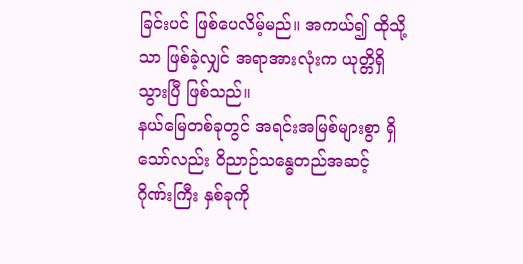ခြင်းပင် ဖြစ်ပေလိမ့်မည်။ အကယ်၍ ထိုသို့သာ ဖြစ်ခဲ့လျှင် အရာအားလုံးက ယုတ္တိရှိသွားပြီ ဖြစ်သည်။
နယ်မြေတစ်ခုတွင် အရင်းအမြစ်များစွာ ရှိသော်လည်း ဝိညာဉ်သန္ဓေတည်အဆင့် ဂိုဏ်းကြီး နှစ်ခုကို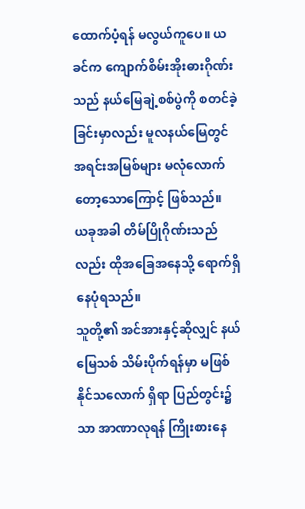ထောက်ပံ့ရန် မလွယ်ကူပေ။ ယခင်က ကျောက်စိမ်းအိုးဓားဂိုဏ်းသည် နယ်မြေချဲ့စစ်ပွဲကို စတင်ခဲ့ခြင်းမှာလည်း မူလနယ်မြေတွင် အရင်းအမြစ်များ မလုံလောက်တော့သောကြောင့် ဖြစ်သည်။
ယခုအခါ တိမ်ပြိုဂိုဏ်းသည်လည်း ထိုအခြေအနေသို့ ရောက်ရှိနေပုံရသည်။
သူတို့၏ အင်အားနှင့်ဆိုလျှင် နယ်မြေသစ် သိမ်းပိုက်ရန်မှာ မဖြစ်နိုင်သလောက် ရှိရာ ပြည်တွင်း၌သာ အာဏာလုရန် ကြိုးစားနေ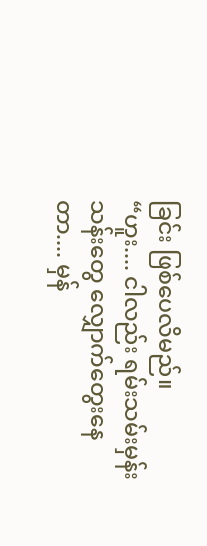ခြင်း ဖြစ်ပေလိမည်။
“ဟူး.... ငါလည်း ရမ်းသမ်းမှန်းသန်းတွေ လျှောက်တွေးနေတာ.... မှန်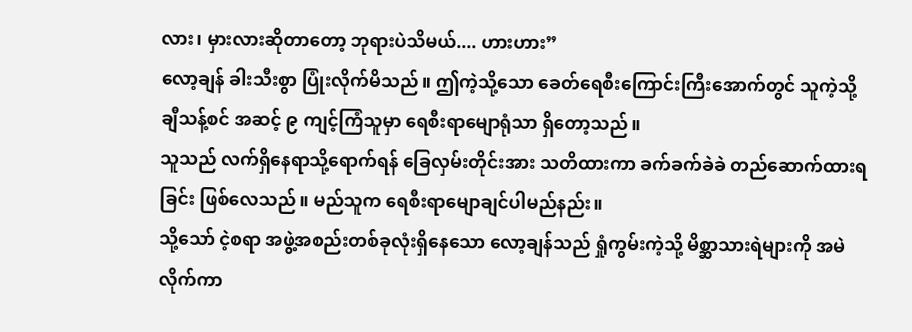လား၊ မှားလားဆိုတာတော့ ဘုရားပဲသိမယ်.... ဟားဟား”
လော့ချန် ခါးသီးစွာ ပြုံးလိုက်မိသည်။ ဤကဲ့သို့သော ခေတ်ရေစီးကြောင်းကြီးအောက်တွင် သူကဲ့သို့ ချီသန့်စင် အဆင့် ၉ ကျင့်ကြံသူမှာ ရေစီးရာမျောရုံသာ ရှိတော့သည်။
သူသည် လက်ရှိနေရာသို့ရောက်ရန် ခြေလှမ်းတိုင်းအား သတိထားကာ ခက်ခက်ခဲခဲ တည်ဆောက်ထားရခြင်း ဖြစ်လေသည်။ မည်သူက ရေစီးရာမျောချင်ပါမည်နည်း။
သို့သော် ငဲ့စရာ အဖွဲ့အစည်းတစ်ခုလုံးရှိနေသော လော့ချန်သည် ရှုံကွမ်းကဲ့သို့ မိစ္ဆာသားရဲများကို အမဲလိုက်ကာ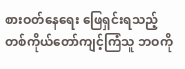စားဝတ်နေရေး ဖြေရှင်းရသည့် တစ်ကိုယ်တော်ကျင့်ကြံသူ ဘဝကို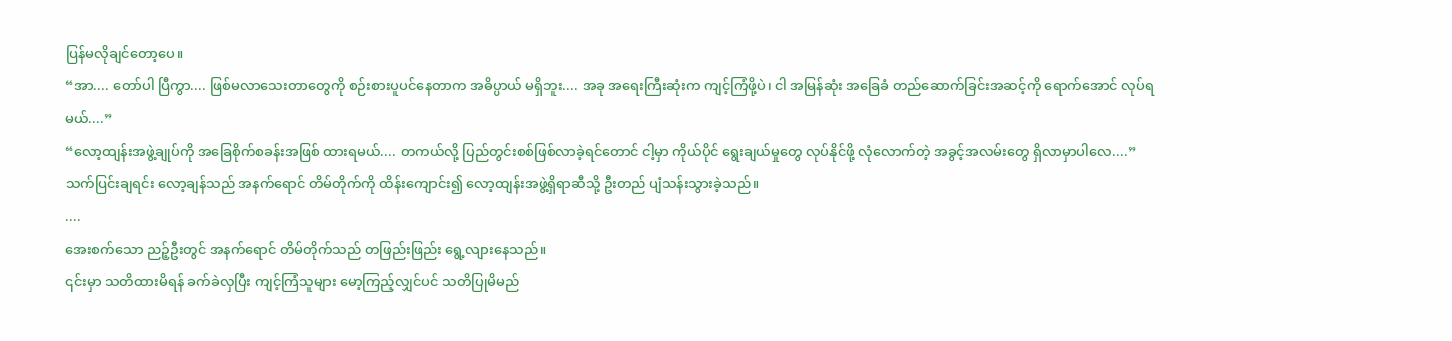ပြန်မလိုချင်တော့ပေ။
“အာ.... တော်ပါ ပြီကွာ.... ဖြစ်မလာသေးတာတွေကို စဉ်းစားပူပင်နေတာက အဓိပ္ပာယ် မရှိဘူး.... အခု အရေးကြီးဆုံးက ကျင့်ကြံဖို့ပဲ၊ ငါ အမြန်ဆုံး အခြေခံ တည်ဆောက်ခြင်းအဆင့်ကို ရောက်အောင် လုပ်ရမယ်....”
“လော့ထျန်းအဖွဲ့ချုပ်ကို အခြေစိုက်စခန်းအဖြစ် ထားရမယ်.... တကယ်လို့ ပြည်တွင်းစစ်ဖြစ်လာခဲ့ရင်တောင် ငါ့မှာ ကိုယ်ပိုင် ရွေးချယ်မှုတွေ လုပ်နိုင်ဖို့ လုံလောက်တဲ့ အခွင့်အလမ်းတွေ ရှိလာမှာပါလေ....”
သက်ပြင်းချရင်း လော့ချန်သည် အနက်ရောင် တိမ်တိုက်ကို ထိန်းကျောင်း၍ လော့ထျန်းအဖွဲ့ရှိရာဆီသို့ ဦးတည် ပျံသန်းသွားခဲ့သည်။
....
အေးစက်သော ညဉ့်ဦးတွင် အနက်ရောင် တိမ်တိုက်သည် တဖြည်းဖြည်း ရွေ့လျားနေသည်။
၎င်းမှာ သတိထားမိရန် ခက်ခဲလှပြီး ကျင့်ကြံသူများ မော့ကြည့်လျှင်ပင် သတိပြုမိမည်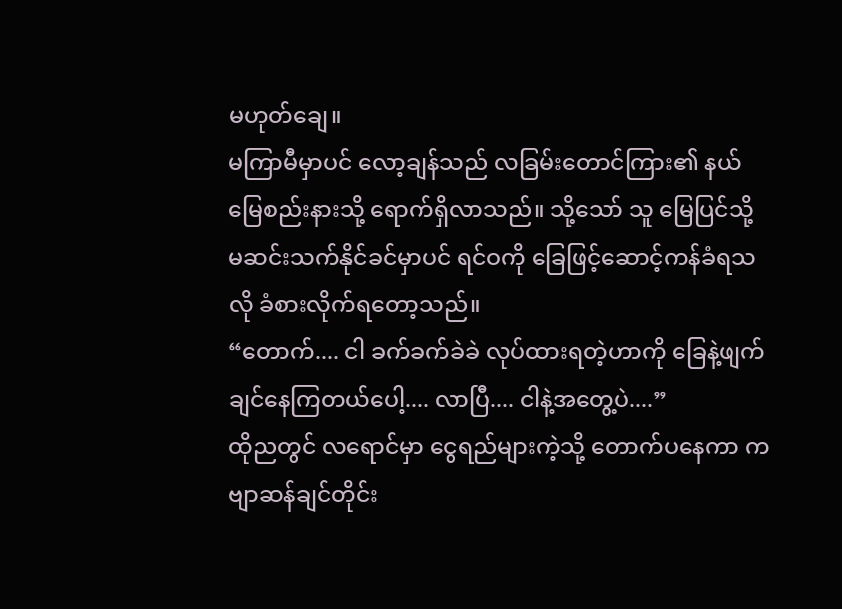မဟုတ်ချေ။
မကြာမီမှာပင် လော့ချန်သည် လခြမ်းတောင်ကြား၏ နယ်မြေစည်းနားသို့ ရောက်ရှိလာသည်။ သို့သော် သူ မြေပြင်သို့ မဆင်းသက်နိုင်ခင်မှာပင် ရင်ဝကို ခြေဖြင့်ဆောင့်ကန်ခံရသလို ခံစားလိုက်ရတော့သည်။
“တောက်.... ငါ ခက်ခက်ခဲခဲ လုပ်ထားရတဲ့ဟာကို ခြေနဲ့ဖျက်ချင်နေကြတယ်ပေါ့.... လာပြီ.... ငါနဲ့အတွေ့ပဲ....”
ထိုညတွင် လရောင်မှာ ငွေရည်များကဲ့သို့ တောက်ပနေကာ ကဗျာဆန်ချင်တိုင်း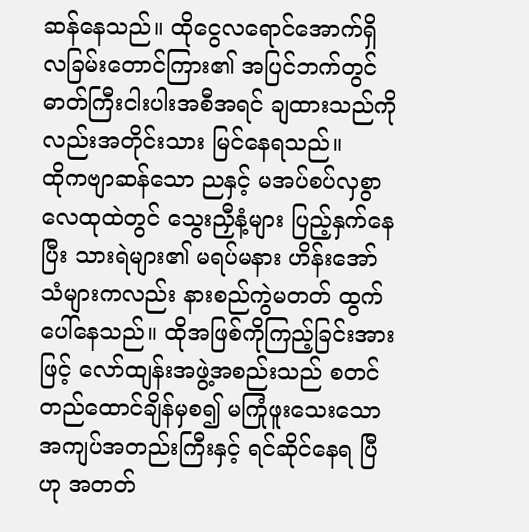ဆန်နေသည်။ ထိုငွေလရောင်အောက်ရှိ လခြမ်းတောင်ကြား၏ အပြင်ဘက်တွင် ဓာတ်ကြီးငါးပါးအစီအရင် ချထားသည်ကိုလည်းအတိုင်းသား မြင်နေရသည်။
ထိုကဗျာဆန်သော ညနှင့် မအပ်စပ်လှစွာ လေထုထဲတွင် သွေးညှီနံ့များ ပြည့်နှက်နေပြီး သားရဲများ၏ မရပ်မနား ဟိန်းအော်သံများကလည်း နားစည်ကွဲမတတ် ထွက်ပေါ်နေသည်။ ထိုအဖြစ်ကိုကြည့်ခြင်းအားဖြင့် လော်ထျန်းအဖွဲ့အစည်းသည် စတင်တည်ထောင်ချိန်မှစ၍ မကြုံဖူးသေးသော အကျပ်အတည်းကြီးနှင့် ရင်ဆိုင်နေရ ပြီဟု အတတ်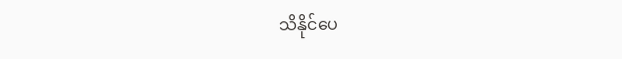သိနိုင်ပေ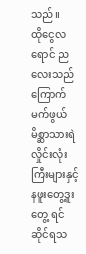သည်။
ထိုငွေလရောင် ညလေးသည် ကြောက်မက်ဖွယ် မိစ္ဆာသားရဲလှိုင်းလုံးကြီးများနှင့် နဖူးတွေ့ဒူးတွေ့ ရင်ဆိုင်ရသ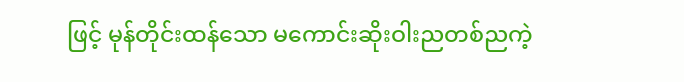ဖြင့် မုန်တိုင်းထန်သော မကောင်းဆိုးဝါးညတစ်ညကဲ့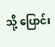သို့ ပြောင်း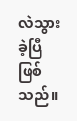လဲသွားခဲ့ပြီဖြစ်သည်။